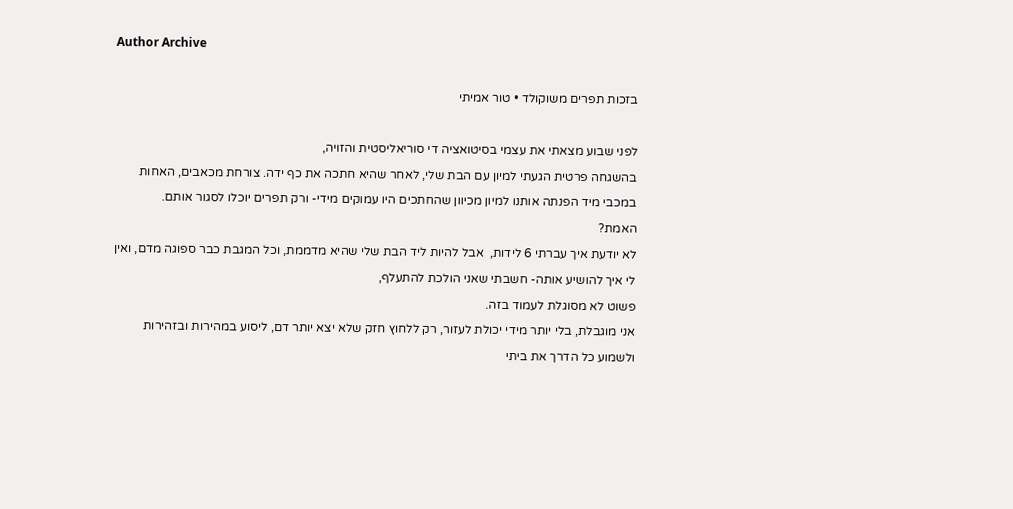Author Archive

בזכות תפרים משוקולד • טור אמיתי

לפני שבוע מצאתי את עצמי בסיטואציה די סוריאליסטית והזויה,
בהשגחה פרטית הגעתי למיון עם הבת שלי, לאחר שהיא חתכה את כף ידה. צורחת מכאבים, האחות במכבי מיד הפנתה אותנו למיון מכיוון שהחתכים היו עמוקים מידי- ורק תפרים יוכלו לסגור אותם.
האמת?
לא יודעת איך עברתי 6 לידות,  אבל להיות ליד הבת שלי שהיא מדממת, וכל המגבת כבר ספוגה מדם, ואין לי איך להושיע אותה- חשבתי שאני הולכת להתעלף,
פשוט לא מסוגלת לעמוד בזה.
אני מוגבלת, בלי יותר מידי יכולת לעזור, רק ללחוץ חזק שלא יצא יותר דם, ליסוע במהירות ובזהירות
ולשמוע כל הדרך את ביתי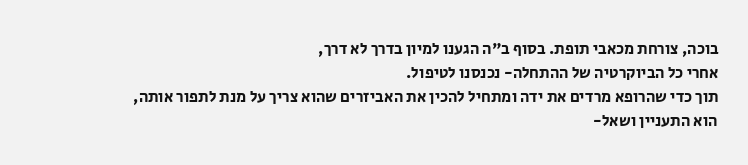בוכה, צורחת מכאבי תופת. בסוף ב"ה הגענו למיון בדרך לא דרך,
אחרי כל הביוקרטיה של ההתחלה- נכנסנו לטיפול.
תוך כדי שהרופא מרדים את ידה ומתחיל להכין את האביזרים שהוא צריך על מנת לתפור אותה,
הוא התעניין ושאל-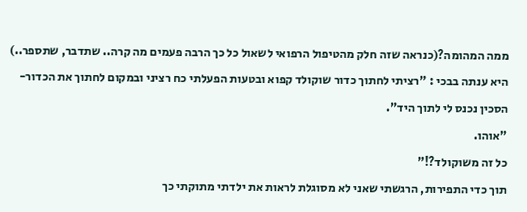ממה המהומה?(כנראה שזה חלק מהטיפול הרפואי לשאול כל כך הרבה פעמים מה קרה.. שתדבר, שתספר..)
היא ענתה בבכי : "רציתי לחתוך כדור שוקולד קפוא ובטעות הפעלתי כח רציני ובמקום לחתוך את הכדור- הסכין נכנס לי לתוך היד".
"אוהו.
כל זה משוקולד?!"
תוך כדי התפירות, הרגשתי שאני לא מסוגלת לראות את ילדתי מתוקתי כך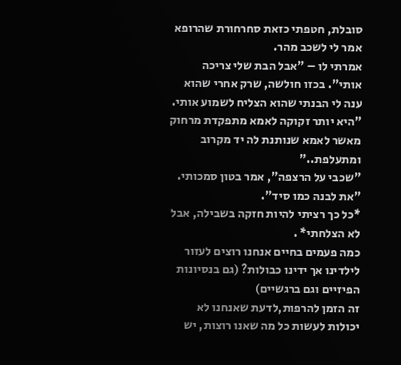סובלת, חטפתי כזאת סחרחורת שהרופא אמר לי לשכב מהר.
אמרתי לו – "אבל הבת שלי צריכה אותי". בכזו חולשה, שרק אחרי שהוא ענה לי הבנתי שהוא הצליח לשמוע אותי.
"היא יותר זקוקה לאמא מתפקדת מרחוק מאשר לאמא שנותנת לה יד מקרוב ומתעלפת.."
"שכבי על הרצפה", אמר בטון סמכותי. "את לבנה כמו סיד".
*כל כך רציתי להיות חזקה בשבילה, אבל לא הצלחתי* .
כמה פעמים בחיים אנחנו רוצים לעזור לילדינו אך ידינו כבולות? (גם בנסיונות הפיזיים וגם ברגשיים)
זה הזמן להרפות,לדעת שאנחנו לא יכולות לעשות כל מה שאנו רוצות, יש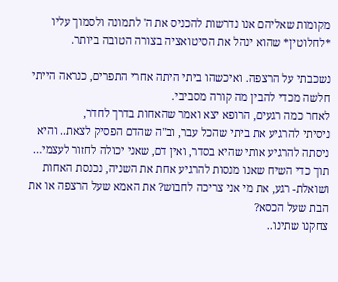מקומות שאליהם אנו נדרשות להכניס את ה' לתמונה ולסמוך עליו *לחלוטין* שהוא ינהל את הסיטואציה בצורה הטובה ביותר.

נשכבתי על הרצפה. ואיכשהו ביתי היתה אחרי התפרים, כנראה הייתי חלשה מכדי להבין מה קורה מסביבי.
לאחר כמה רגעים, הרופא יצא ואמר שהאחות בדרך לחדר,
ניסיתי להרגיע את ביתי שהכל עבר, וב"ה שהדם הפסיק לצאת.. והיא ניסתה להרגיע אותי שהיא בסדר, ואין דם, שאני יכולה לחזור לעצמי…
תוך כדי השיח שאנו מנסות להרגיע אחת את השניה, נכנסת האחות ושואלת- רגע, את מי אני צריכה לחבוש? את האמא שעל הרצפה או את הבת שעל הכסא?
צחקנו שתינו..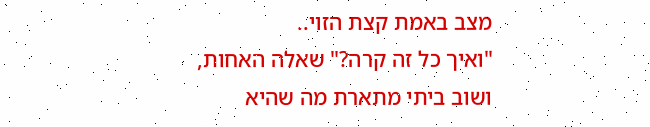מצב באמת קצת הזוי..
"ואיך כל זה קרה?" שאלה האחות,
ושוב ביתי מתארת מה שהיא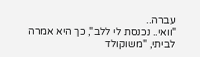עברה..
"וואי.. נכנסת לי ללב", כך היא אמרה לביתי, "משוקולד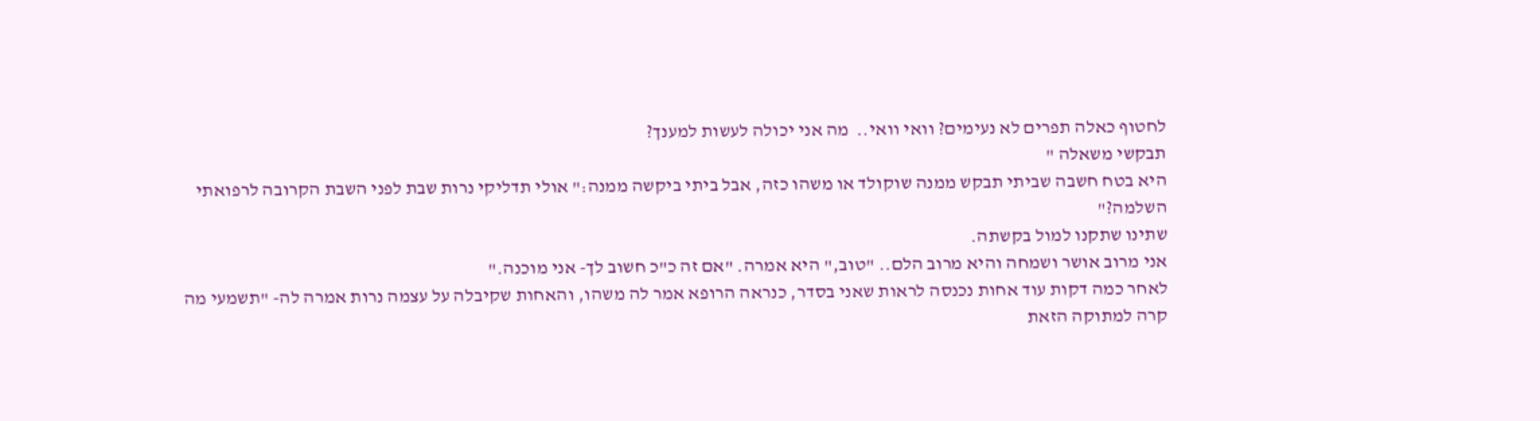לחטוף כאלה תפרים לא נעימים? וואי וואי..  מה אני יכולה לעשות למענך?
תבקשי משאלה "
היא בטח חשבה שביתי תבקש ממנה שוקולד או משהו כזה, אבל ביתי ביקשה ממנה:" אולי תדליקי נרות שבת לפני השבת הקרובה לרפואתי השלמה?"
שתינו שתקנו למול בקשתה.
אני מרוב אושר ושמחה והיא מרוב הלם.. "טוב," היא אמרה. "אם זה כ"כ חשוב לך- אני מוכנה."
לאחר כמה דקות עוד אחות נכנסה לראות שאני בסדר, כנראה הרופא אמר לה משהו, והאחות שקיבלה על עצמה נרות אמרה לה- "תשמעי מה קרה למתוקה הזאת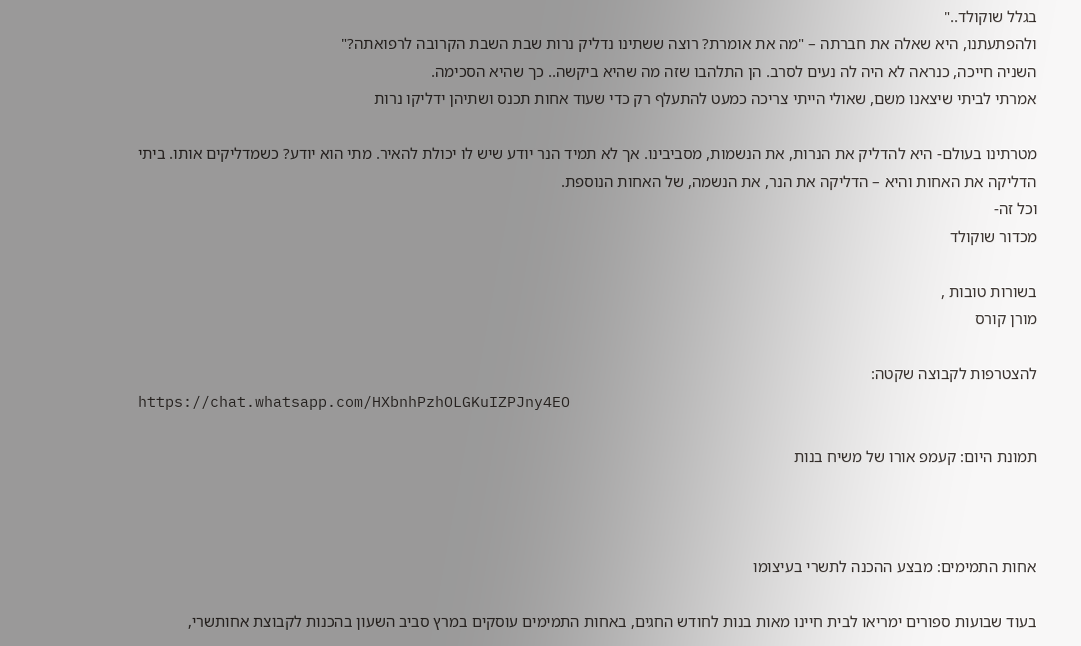בגלל שוקולד.."
ולהפתעתנו, היא שאלה את חברתה – "מה את אומרת? רוצה ששתינו נדליק נרות שבת השבת הקרובה לרפואתה?"
השניה חייכה, כנראה לא היה לה נעים לסרב. הן התלהבו שזה מה שהיא ביקשה.. כך שהיא הסכימה.
אמרתי לביתי שיצאנו משם, שאולי הייתי צריכה כמעט להתעלף רק כדי שעוד אחות תכנס ושתיהן ידליקו נרות

מטרתינו בעולם- היא להדליק את הנרות, את הנשמות, מסביבינו. אך לא תמיד הנר יודע שיש לו יכולת להאיר. מתי הוא יודע? כשמדליקים אותו. ביתי הדליקה את האחות והיא – הדליקה את הנר, את הנשמה, של האחות הנוספת.
וכל זה-
מכדור שוקולד

בשורות טובות ,
מורן קורס

להצטרפות לקבוצה שקטה:
https://chat.whatsapp.com/HXbnhPzhOLGKuIZPJny4EO

תמונת היום: קעמפ אורו של משיח בנות



אחות התמימים: מבצע ההכנה לתשרי בעיצומו

בעוד שבועות ספורים ימריאו לבית חיינו מאות בנות לחודש החגים, באחות התמימים עוסקים במרץ סביב השעון בהכנות לקבוצת אחותשרי,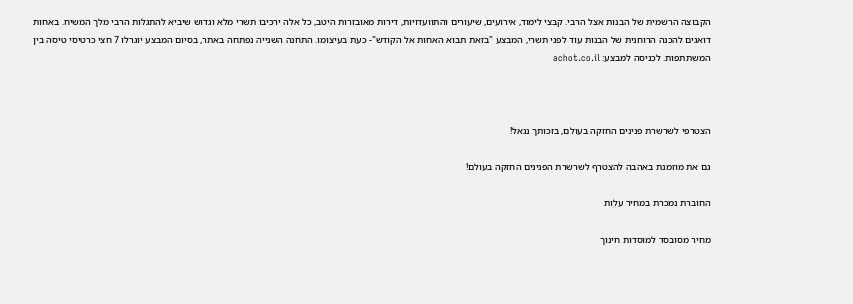הקבוצה הרשמית של הבנות אצל הרבי. קבצי לימוד, אירועים, שיעורים והתוועדויות, דירות מאובזרות היטב, כל אלה ירכיבו תשרי מלא וגדוש שיביא להתגלות הרבי מלך המשיח. באחות דואגים להכנה הרוחנית של הבנות עוד לפני תשרי, המבצע "בזאת תבוא האחות אל הקודש"- כעת בעיצומו. התחנה השנייה נפתחה באתר, בסיום המבצע יוגרלו 7 חצי כרטיסי טיסה בין המשתתפות. לכניסה למבצע: achot.co.il



הצטרפי לשרשרת פנינים החזקה בעולם, בזכותך נגאל!

גם את מוזמנת באהבה להצטרף לשרשרת הפנינים החזקה בעולם!

החוברת נמכרת במחיר עלות

מחיר מסובסד למוסדות חינוך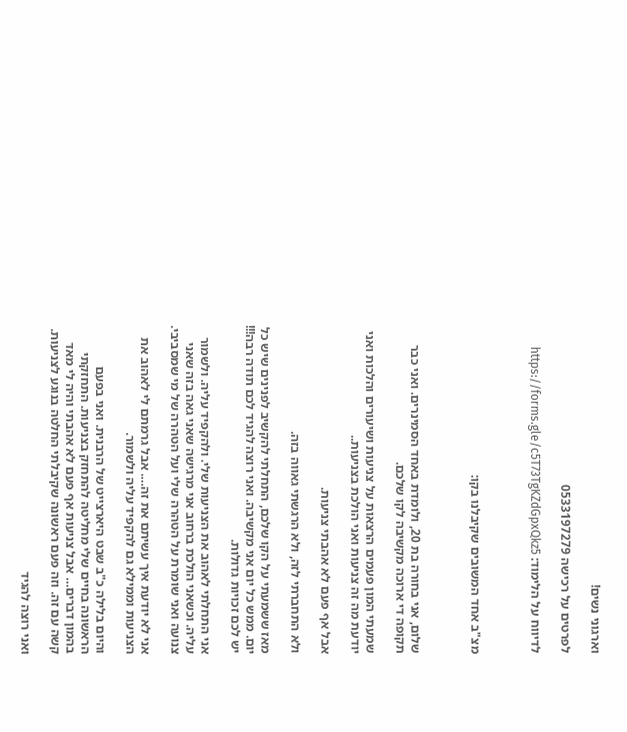וארגוני נשים!

לפרטים על רכישה 0533197279

לדיווח על הלימוד: https://forms.gle/c5T73TgKZdGpxQkz5



מצ"ב אחד המשובים שקיבלנו בקו:



שלום, אני בחורה בת 20, ולומדת באחד הסמינרים. ואני כבר תקופה די ארוכה מקשיבה לקו שלכם.

שמעתי המון פעמים הרצאות על צניעות ושיעורים והלכות ואני יודעת מה זה צניעות ואני הולכת בצניעות..

אבל אף פעם לא אהבתי צניעות.

ולא התחברתי לזה, ולא הרגשתי גאווה בזה.

מאז ששמעתי על הקו שלכם, התחלתי להקשיב לפנינים שיש כל יום. ממש כל יום אני מקשיבה. ואני רוצה להגיד לכם תודה רבה!!! יש לכם זכויות גדולות.

אני התחלתי לאהוב את הצניעות שלי. ולהקפיד עליה. ולשמור עליה. וכשאני הולכת ברחוב אני מרגישה שאני גאה בזה שאני צנועה ואני שומרת על הטהרה שלי ועל הטהרה של מי שמסביבי.

אני לא יודעת איך עשיתם את זה…. אבל גרמתם לי לאהוב את הצניעות וממילא גם להקפיד עליה ולשמור.

והיום בלילה כ"ב שבט היארצייט של הרבנית. ואני בפעם הראשונה בחיים שלי מחליטה להתחזק בצניעות. התחזקתי בהמון דברים… אבל צניעות אף פעם לא אהבתי והיה לי מאד קשה עם זה. וזה פעם ראשונה שקיבלתי החלטה בנוגע לצניעות.

ואני רוצה להגיד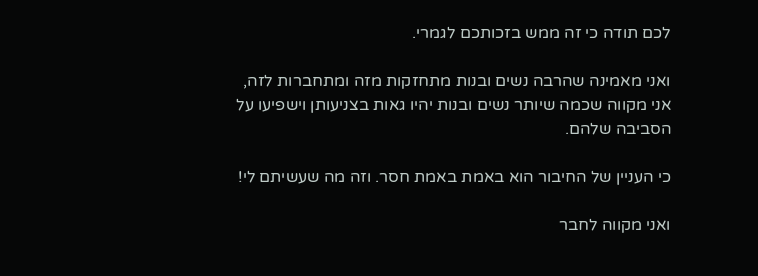לכם תודה כי זה ממש בזכותכם לגמרי.

ואני מאמינה שהרבה נשים ובנות מתחזקות מזה ומתחברות לזה, אני מקווה שכמה שיותר נשים ובנות יהיו גאות בצניעותן וישפיעו על הסביבה שלהם.

כי העניין של החיבור הוא באמת באמת חסר. וזה מה שעשיתם לי!

ואני מקווה לחבר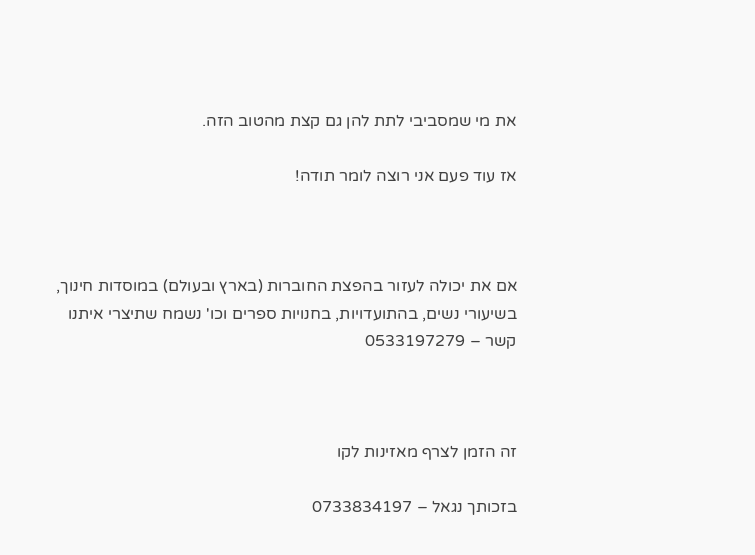את מי שמסביבי לתת להן גם קצת מהטוב הזה.

אז עוד פעם אני רוצה לומר תודה!



אם את יכולה לעזור בהפצת החוברות (בארץ ובעולם) במוסדות חינוך, בשיעורי נשים, בהתועדויות, בחנויות ספרים וכו' נשמח שתיצרי איתנו קשר – 0533197279



זה הזמן לצרף מאזינות לקו

בזכותך נגאל – 0733834197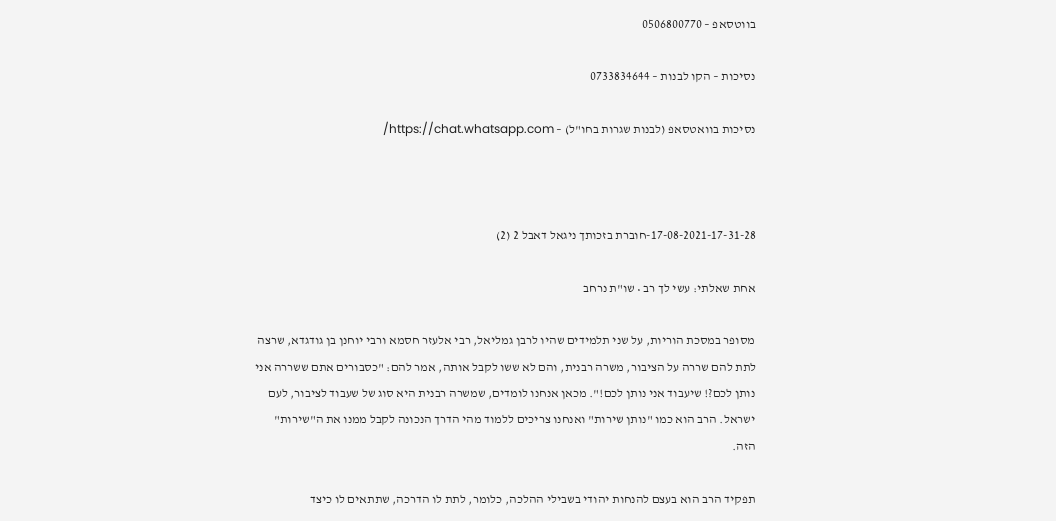בווטסאפ – 0506800770

נסיכות – הקו לבנות – 0733834644

נסיכות בוואטסאפ (לבנות שגרות בחו"ל) – https://chat.whatsapp.com/



17-08-2021-17-31-28-חוברת בזכותך ניגאל דאבל 2 (2)

אחת שאלתי: עשי לך רב • שו"ת נרחב

מסופר במסכת הוריות, על שני תלמידים שהיו לרבן גמליאל, רבי אלעזר חסמא ורבי יוחנן בן גודגדא, שרצה לתת להם שררה על הציבור, משרה רבנית, והם לא ששו לקבל אותה, אמר להם: "כסבורים אתם ששררה אני נותן לכם?! שיעבוד אני נותן לכם!". מכאן אנחנו לומדים, שמשרה רבנית היא סוג של שעבוד לציבור, לעם ישראל. הרב הוא כמו "נותן שירות" ואנחנו צריכים ללמוד מהי הדרך הנכונה לקבל ממנו את ה"שירות" הזה.

תפקיד הרב הוא בעצם להנחות יהודי בשבילי ההלכה, כלומר, לתת לו הדרכה, שתתאים לו כיצד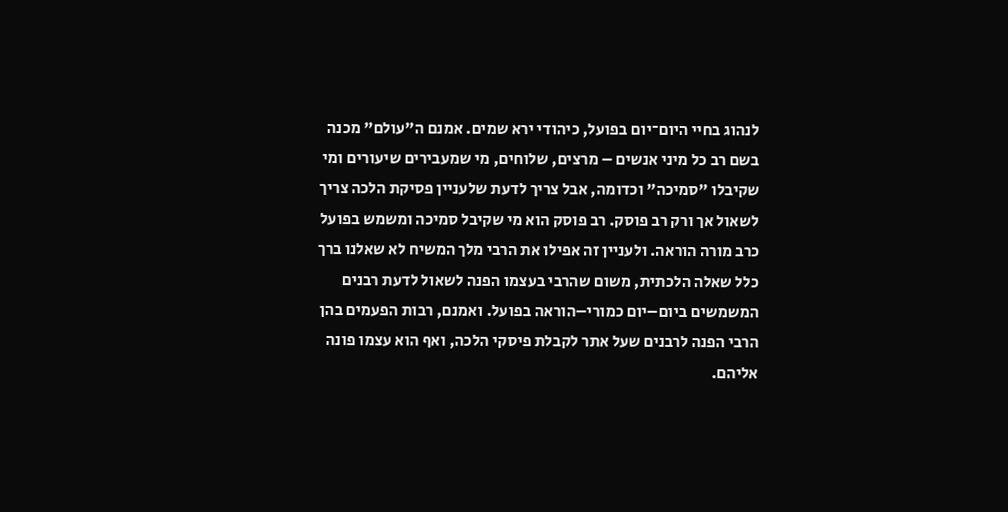לנהוג בחיי היום־יום בפועל, כיהודי ירא שמים. אמנם ה"עולם" מכנה בשם רב כל מיני אנשים – מרצים, שלוחים, מי שמעבירים שיעורים ומי שקיבלו "סמיכה" וכדומה, אבל צריך לדעת שלעניין פסיקת הלכה צריך לשאול אך ורק רב פוסק. רב פוסק הוא מי שקיבל סמיכה ומשמש בפועל כרב מורה הוראה. ולעניין זה אפילו את הרבי מלך המשיח לא שאלנו ברך כלל שאלה הלכתית, משום שהרבי בעצמו הפנה לשאול לדעת רבנים המשמשים ביום–יום כמורי–הוראה בפועל. ואמנם, רבות הפעמים בהן הרבי הפנה לרבנים שעל אתר לקבלת פיסקי הלכה, ואף הוא עצמו פונה אליהם.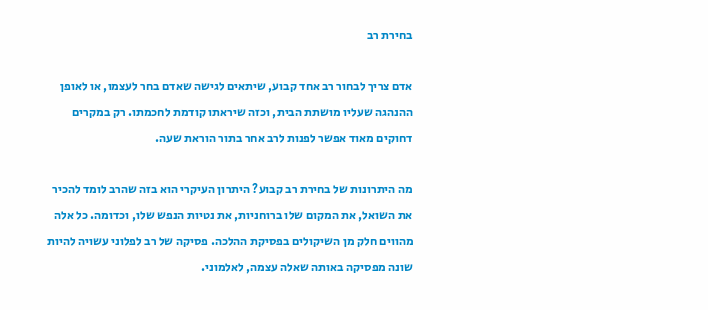בחירת רב

אדם צריך לבחור רב אחד קבוע, שיתאים לגישה שאדם בחר לעצמו, או לאופן ההנהגה שעליו מושתת הבית, וכזה שיראתו קודמת לחכמתו. רק במקרים דחוקים מאוד אפשר לפנות לרב אחר בתור הוראת שעה.

מה היתרונות של בחירת רב קבוע? היתרון העיקרי הוא בזה שהרב לומד להכיר את השואל, את המקום שלו ברוחניות, את נטיות הנפש שלו, וכדומה. כל אלה מהווים חלק מן השיקולים בפסיקת ההלכה. פסיקה של רב לפלוני עשויה להיות שונה מפסיקה באותה שאלה עצמה, לאלמוני.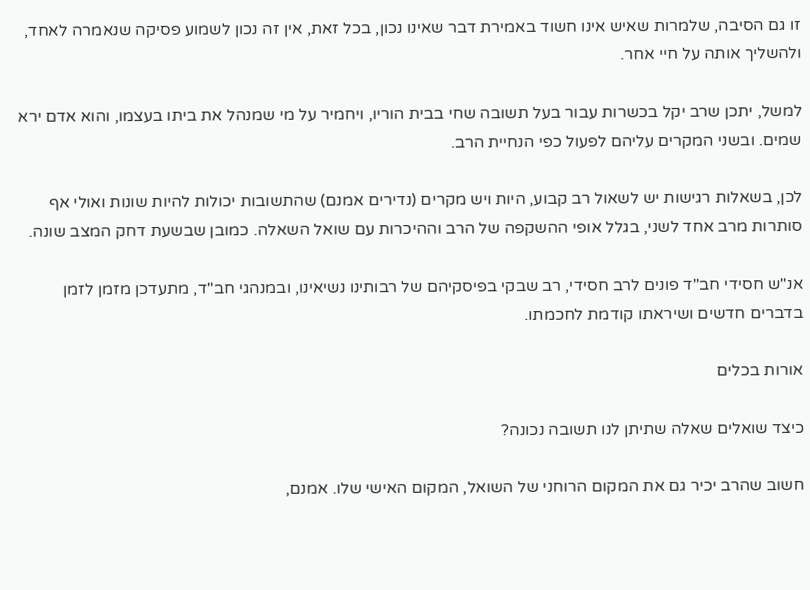זו גם הסיבה, שלמרות שאיש אינו חשוד באמירת דבר שאינו נכון, בכל זאת, אין זה נכון לשמוע פסיקה שנאמרה לאחד, ולהשליך אותה על חיי אחר.

למשל, יתכן שרב יקל בכשרות עבור בעל תשובה שחי בבית הוריו, ויחמיר על מי שמנהל את ביתו בעצמו, והוא אדם ירא שמים. ובשני המקרים עליהם לפעול כפי הנחיית הרב.

לכן, בשאלות רגישות יש לשאול רב קבוע, היות ויש מקרים (נדירים אמנם) שהתשובות יכולות להיות שונות ואולי אף סותרות מרב אחד לשני, בגלל אופי ההשקפה של הרב וההיכרות עם שואל השאלה. כמובן שבשעת דחק המצב שונה.

אנ"ש חסידי חב"ד פונים לרב חסידי, רב שבקי בפיסקיהם של רבותינו נשיאינו, ובמנהגי חב"ד, מתעדכן מזמן לזמן בדברים חדשים ושיראתו קודמת לחכמתו.

אורות בכלים

כיצד שואלים שאלה שתיתן לנו תשובה נכונה?

חשוב שהרב יכיר גם את המקום הרוחני של השואל, המקום האישי שלו. אמנם,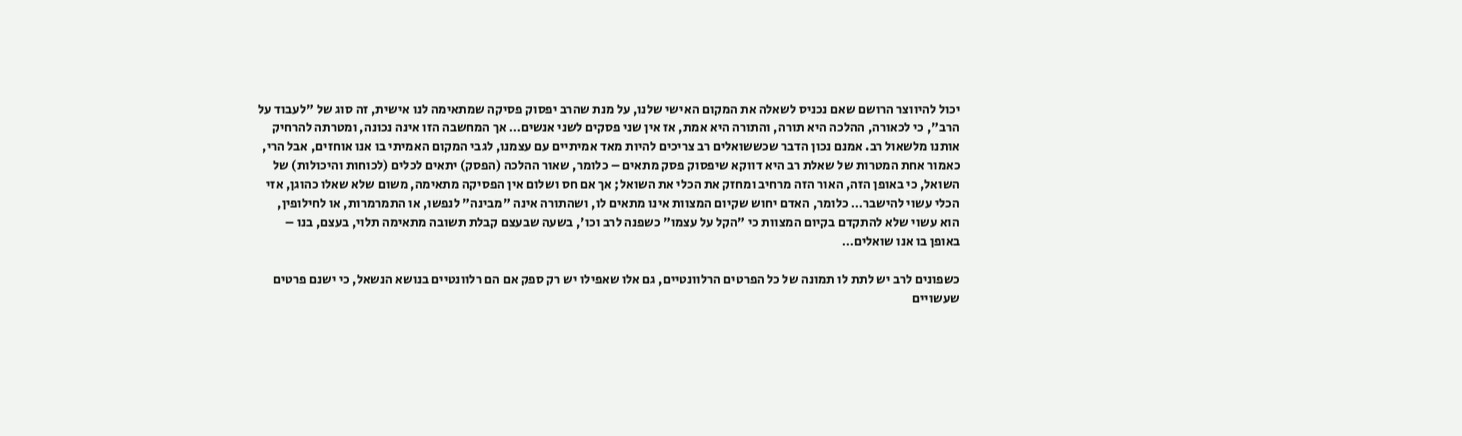יכול להיווצר הרושם שאם נכניס לשאלה את המקום האישי שלנו, על מנת שהרב יפסוק פסיקה שמתאימה לנו אישית, זה סוג של "לעבוד על הרב", כי לכאורה, ההלכה היא תורה, והתורה היא אמת, אז אין שני פסקים לשני אנשים… אך המחשבה הזו אינה נכונה, ומטרתה להרחיק אותנו מלשאול רב. אמנם נכון הדבר שכששואלים רב צריכים להיות מאד אמיתיים עם עצמנו, לגבי המקום האמיתי בו אנו אוחזים, אבל הרי, כאמור אחת המטרות של שאלת רב היא דווקא שיפסוק פסק מתאים – כלומר, שאור ההלכה (הפסק) יתאים לכלים (לכוחות והיכולות) של השואל, כי באופן הזה, האור הזה מרחיב ומחזק את הכלי את השואל; אך אם חס ושלום אין הפסיקה מתאימה, משום שלא שאלו כהוגן, אזי הכלי עשוי להישבר… כלומר, האדם יחוש שקיום המצוות אינו מתאים לו, ושהתורה אינה "מבינה" לנפשו, או התמרמרות, או לחילופין, הוא עשוי שלא להתקדם בקיום המצוות כי "הקל על עצמו" כשפנה לרב וכו', בשעה שבעצם קבלת תשובה מתאימה תלוי, בעצם, בנו – באופן בו אנו שואלים…

כשפונים לרב יש לתת לו תמונה של כל הפרטים הרלוונטיים, גם אלו שאפילו יש רק ספק אם הם רלוונטיים בנושא הנשאל, כי ישנם פרטים שעשויים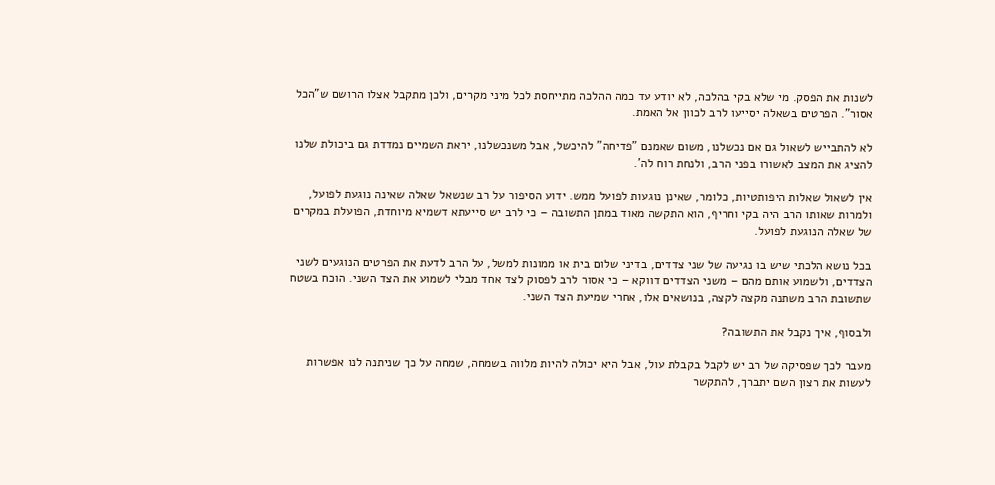לשנות את הפסק. מי שלא בקי בהלכה, לא יודע עד כמה ההלכה מתייחסת לכל מיני מקרים, ולכן מתקבל אצלו הרושם ש"הכל אסור". הפרטים בשאלה יסייעו לרב לכוון אל האמת.

לא להתבייש לשאול גם אם נכשלנו, משום שאמנם "פדיחה" להיכשל, אבל משנכשלנו, יראת השמיים נמדדת גם ביכולת שלנו להציג את המצב לאשורו בפני הרב, ולנחת רוח לה'.

אין לשאול שאלות היפותטיות, כלומר, שאינן נוגעות לפועל ממש. ידוע הסיפור על רב שנשאל שאלה שאינה נוגעת לפועל, ולמרות שאותו הרב היה בקי וחריף, הוא התקשה מאוד במתן התשובה – כי לרב יש סייעתא דשמיא מיוחדת, הפועלת במקרים של שאלה הנוגעת לפועל.

בכל נושא הלכתי שיש בו נגיעה של שני צדדים, בדיני שלום בית או ממונות למשל, על הרב לדעת את הפרטים הנוגעים לשני הצדדים, ולשמוע אותם מהם – משני הצדדים דווקא – כי אסור לרב לפסוק לצד אחד מבלי לשמוע את הצד השני. הוכח בשטח שתשובת הרב משתנה מקצה לקצה, בנושאים אלו, אחרי שמיעת הצד השני.

ולבסוף, איך נקבל את התשובה?

מעבר לכך שפסיקה של רב יש לקבל בקבלת עול, אבל היא יכולה להיות מלווה בשמחה, שמחה על כך שניתנה לנו אפשרות לעשות את רצון השם יתברך, להתקשר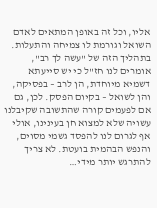אליו, וכל זה באופן המתאים לאדם השואל וגורמת לו צמיחה והתעלות. בתהליך הזה של "עשה לך רב", אומרים לנו חז"ל כי יש סייעתא דשמיא מיוחדת, הן לרב – בפסיקה, והן לשואל – בקיום הפסק. לכן, גם אם לפעמים קורה שהתשובה שקיבלנו עשויה שלא למצוא חן בעינינו, אולי אף לגרום לנו להפסד גשמי מסוים, והנפש הבהמית בועטת. לא צריך להתרגש יותר מידי…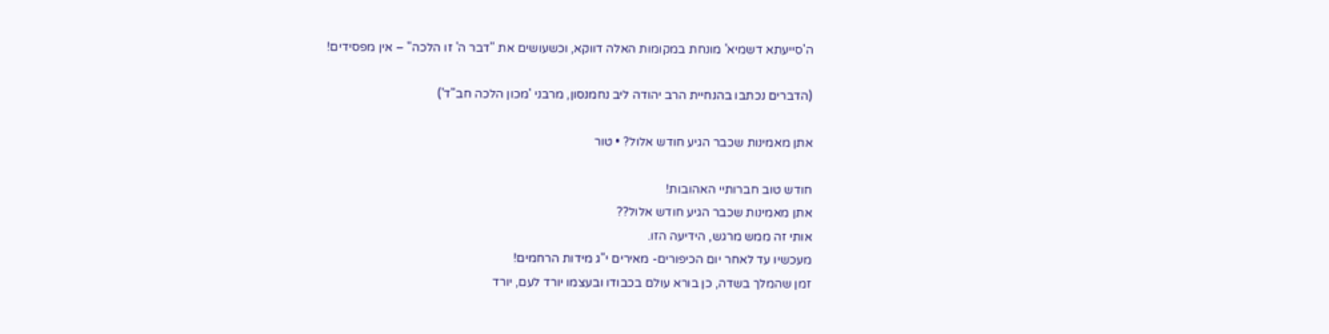ה'סייעתא דשמיא' מונחת במקומות האלה דווקא, וכשעושים את "דבר ה' זו הלכה" – אין מפסידים!

(הדברים נכתבו בהנחיית הרב יהודה ליב נחמנסון, מרבני 'מכון הלכה חב"ד')

אתן מאמינות שכבר הגיע חודש אלול? • טור

חודש טוב חברותיי האהובות!
אתן מאמינות שכבר הגיע חודש אלול??
אותי זה ממש מרגש, הידיעה הזו.
מעכשיו עד לאחר יום הכיפורים- מאירים י"ג מידות הרחמים!
זמן שהמלך בשדה, כן בורא עולם בכבודו ובעצמו יורד לעם, יורד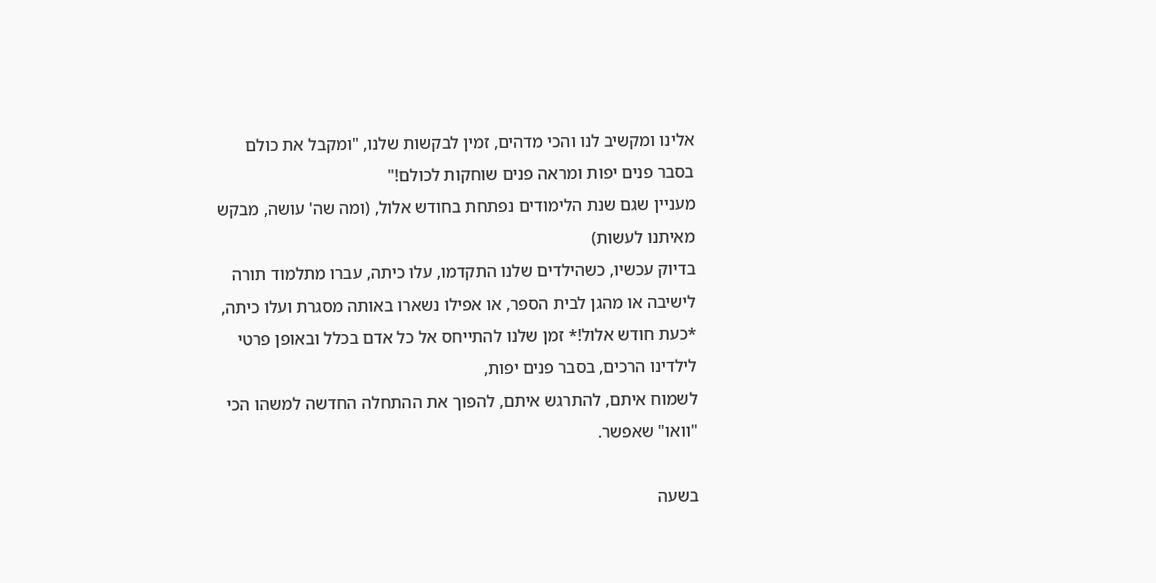אלינו ומקשיב לנו והכי מדהים, זמין לבקשות שלנו, "ומקבל את כולם בסבר פנים יפות ומראה פנים שוחקות לכולם!"
מעניין שגם שנת הלימודים נפתחת בחודש אלול, (ומה שה' עושה, מבקש מאיתנו לעשות)
בדיוק עכשיו, כשהילדים שלנו התקדמו, עלו כיתה, עברו מתלמוד תורה לישיבה או מהגן לבית הספר, או אפילו נשארו באותה מסגרת ועלו כיתה, *כעת חודש אלול!* זמן שלנו להתייחס אל כל אדם בכלל ובאופן פרטי לילדינו הרכים, בסבר פנים יפות,
לשמוח איתם, להתרגש איתם, להפוך את ההתחלה החדשה למשהו הכי "וואו" שאפשר.

בשעה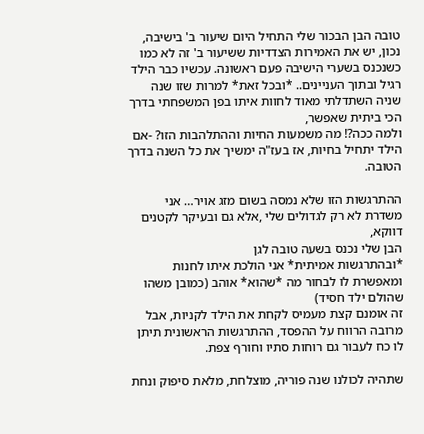טובה הבן הבכור שלי התחיל היום שיעור ב' בישיבה, נכון, יש את האמירות הצדדיות ששיעור ב' זה לא כמו כשנכנס בשערי הישיבה פעם ראשונה. עכשיו כבר הילד רגיל ובתוך העניינים.. *ובכל זאת* למרות שזו שנה שניה השתדלתי מאוד לחוות איתו בפן המשפחתי בדרך הכי ביתית שאפשר,
ולמה ככה?! מה משמעות החיות וההתלהבות הזו? -אם הילד יתחיל בחיות, אז בעז"ה ימשיך את כל השנה בדרך הטובה.

ההתרגשות הזו שלא נמסה בשום מזג אויר… אני משדרת לא רק לגדולים שלי ,אלא גם ובעיקר לקטנים דווקא,
הבן שלי נכנס בשעה טובה לגן
*ובהתרגשות אמיתית* אני הולכת איתו לחנות ומאפשרת לו לבחור מה *שהוא* אוהב (כמובן משהו שהולם ילד חסיד)
זה אומנם קצת מעמיס לקחת את הילד לקניות, אבל מרובה הרווח על ההפסד, ההתרגשות הראשונית תיתן לו כח לעבור גם רוחות סתיו וחורף צפת.

שתהיה לכולנו שנה פוריה, מוצלחת, מלאת סיפוק ונחת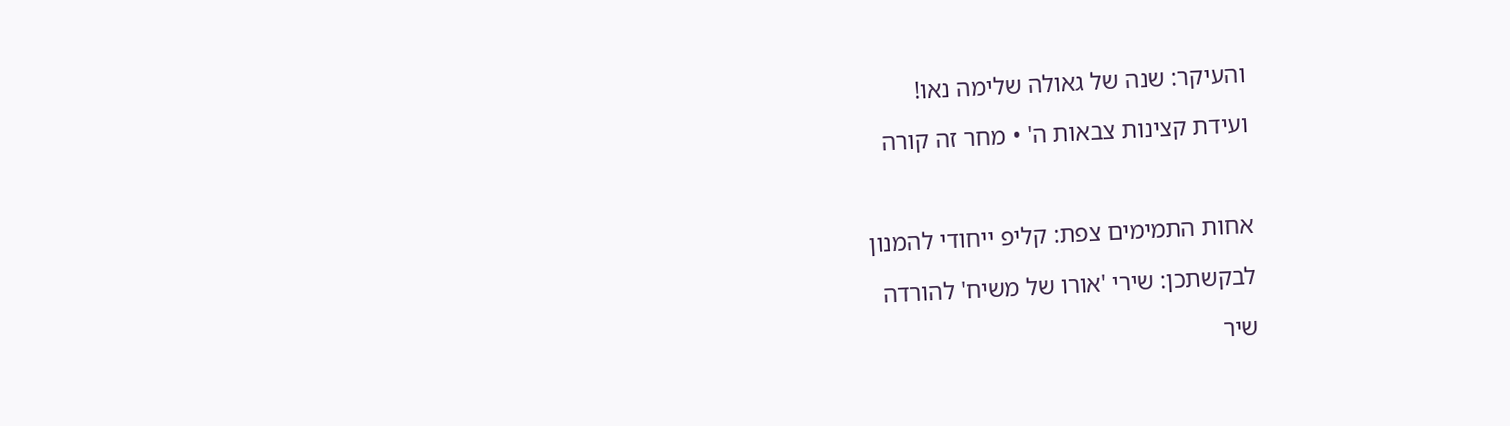והעיקר: שנה של גאולה שלימה נאו!

ועידת קצינות צבאות ה' • מחר זה קורה



אחות התמימים צפת: קליפ ייחודי להמנון

לבקשתכן: שירי 'אורו של משיח' להורדה

שיר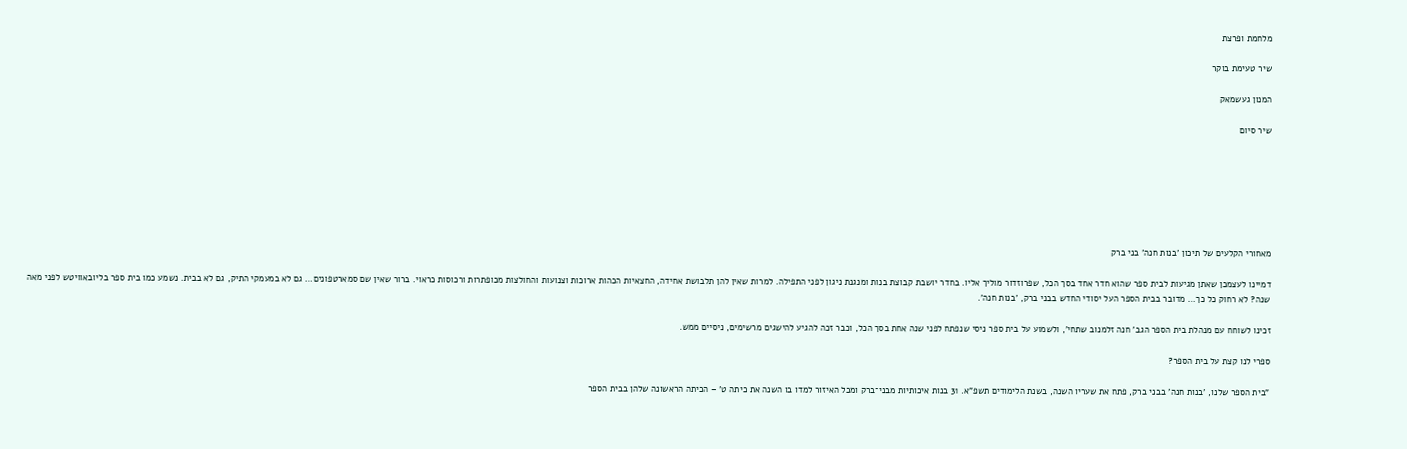מלחמת ופרצת

שיר טעימת בוקר

המנון געשמאק

שיר סיום







מאחורי הקלעים של תיכון 'בנות חנה' בני ברק

דמיינו לעצמכן שאתן מגיעות לבית ספר שהוא חדר אחד בסך הכל, שפרוזדור מוליך אליו. בחדר יושבת קבוצת בנות ומנגנת ניגון לפני התפילה. למרות שאין להן תלבושת אחידה, החצאיות הכהות ארוכות וצנועות והחולצות מכופתרות ורכוסות כראוי. ברור שאין שם סמארטפונים… גם לא במעמקי התיק, גם לא בבית. נשמע כמו בית ספר בליובאוויטש לפני מאה שנה? לא רחוק כל כך… מדובר בבית הספר העל יסודי החדש בבני ברק, 'בנות חנה'.

זכינו לשוחח עם מנהלת בית הספר הגב' חנה זלמנוב שתחי', ולשמוע על בית ספר ניסי שנפתח לפני שנה אחת בסך הכל, וכבר זכה להגיע להישגים מרשימים, ניסיים ממש.

ספרי לנו קצת על בית הספר?

"בית הספר שלנו, 'בנות חנה' בבני ברק, פתח את שעריו השנה, בשנת הלימודים תשפ"א. 31 בנות איכותיות מבני־ברק ומכל האיזור למדו בו השנה את כיתה ט' – הכיתה הראשונה שלהן בבית הספר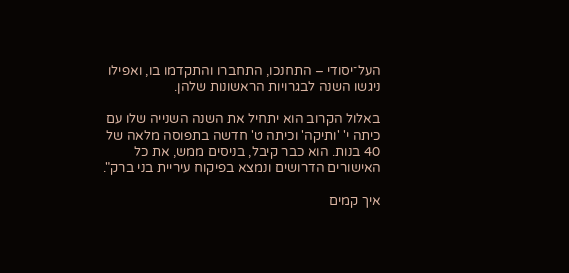העל־יסודי – התחנכו, התחברו והתקדמו בו, ואפילו ניגשו השנה לבגרויות הראשונות שלהן.

באלול הקרוב הוא יתחיל את השנה השנייה שלו עם כיתה י' 'ותיקה' וכיתה ט' חדשה בתפוסה מלאה של 40 בנות. הוא כבר קיבל, בניסים ממש, את כל האישורים הדרושים ונמצא בפיקוח עיריית בני ברק".

איך קמים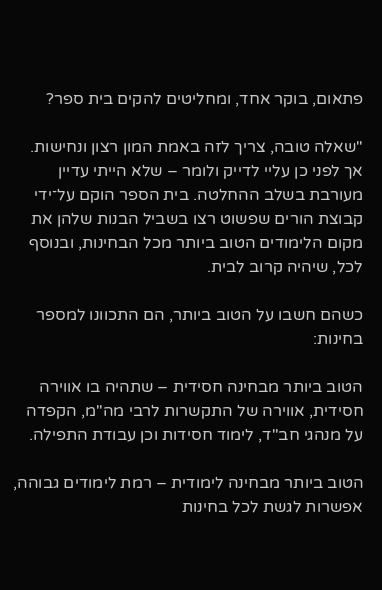פתאום, בוקר אחד, ומחליטים להקים בית ספר?

"שאלה טובה, צריך לזה באמת המון רצון ונחישות. אך לפני כן עליי לדייק ולומר – שלא הייתי עדיין מעורבת בשלב ההחלטה. בית הספר הוקם על־ידי קבוצת הורים שפשוט רצו בשביל הבנות שלהן את מקום הלימודים הטוב ביותר מכל הבחינות, ובנוסף לכל, שיהיה קרוב לבית.

כשהם חשבו על הטוב ביותר, הם התכוונו למספר בחינות:

הטוב ביותר מבחינה חסידית – שתהיה בו אווירה חסידית, אווירה של התקשרות לרבי מה"מ, הקפדה על מנהגי חב"ד, לימוד חסידות וכן עבודת התפילה.

הטוב ביותר מבחינה לימודית – רמת לימודים גבוהה, אפשרות לגשת לכל בחינות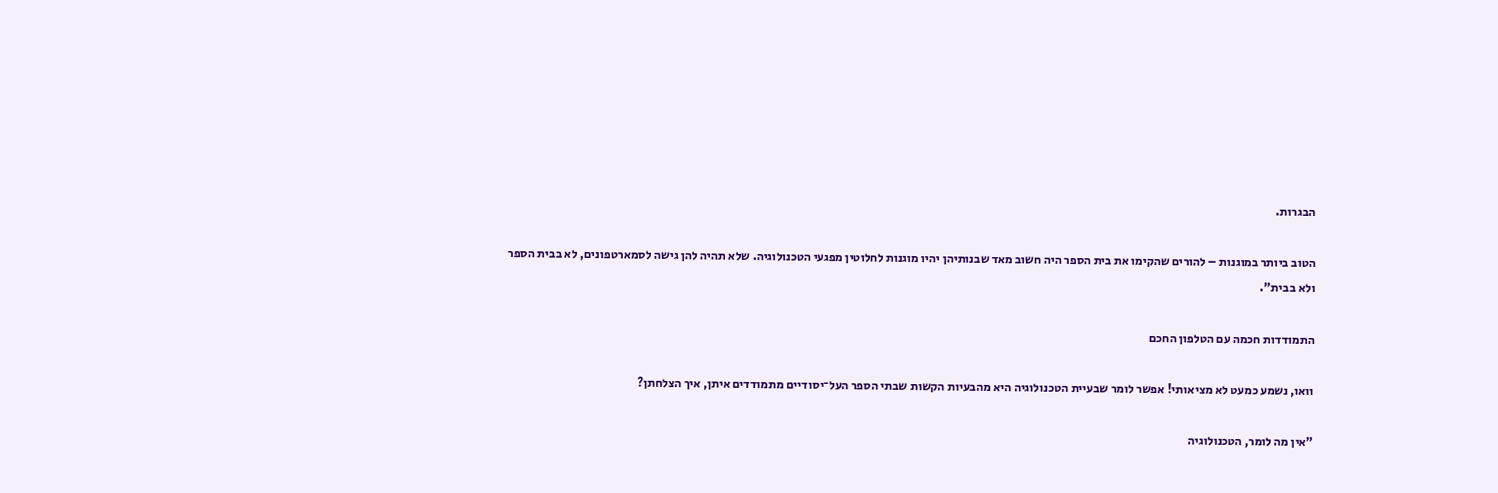הבגרות.

הטוב ביותר במוגנות – להורים שהקימו את בית הספר היה חשוב מאד שבנותיהן יהיו מוגנות לחלוטין מפגעי הטכנולוגיה. שלא תהיה להן גישה לסמארטפונים, לא בבית הספר ולא בבית".

התמודדות חכמה עם הטלפון החכם

וואו, נשמע כמעט לא מציאותי! אפשר לומר שבעיית הטכנולוגיה היא מהבעיות הקשות שבתי הספר העל־יסודיים מתמודדים איתן, איך הצלחתן?

"אין מה לומר, הטכנולוגיה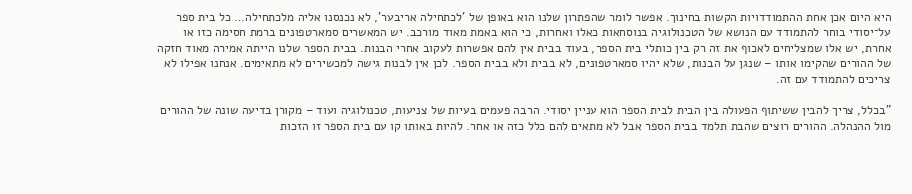היא היום אכן אחת ההתמודדויות הקשות בחינוך. אפשר לומר שהפתרון שלנו הוא באופן של 'לכתחילה אריבער', לא נכנסנו אליה מלכתחילה… כל בית ספר על־יסודי בוחר להתמודד עם הנושא של הטכנולוגיה בנוסחאות כאלו ואחרות, כי הוא באמת מאוד מורכב. יש המאשרים סמארטפונים ברמת חסימה כזו או אחרת, יש אלו שמצליחים לאכוף את זה רק בין כותלי בית הספר, בעוד בבית אין להם אפשרות לעקוב אחרי הבנות. בבית הספר שלנו הייתה אמירה מאוד חזקה של ההורים שהקימו אותו – שנגן על הבנות, שלא יהיו סמארטפונים, לא בבית ולא בבית הספר. לכן אין לבנות גישה למכשירים לא מתאימים. אנחנו אפילו לא צריכים להתמודד עם זה.

"בכלל, צריך להבין ששיתוף הפעולה בין הבית לבית הספר הוא עניין יסודי. הרבה פעמים בעיות של צניעות, טכנולוגיה ועוד – מקורן בדיעה שונה של ההורים מול ההנהלה. ההורים רוצים שהבת תלמד בבית הספר אבל לא מתאים להם כלל כזה או אחר. להיות באותו קו עם בית הספר זו הזכות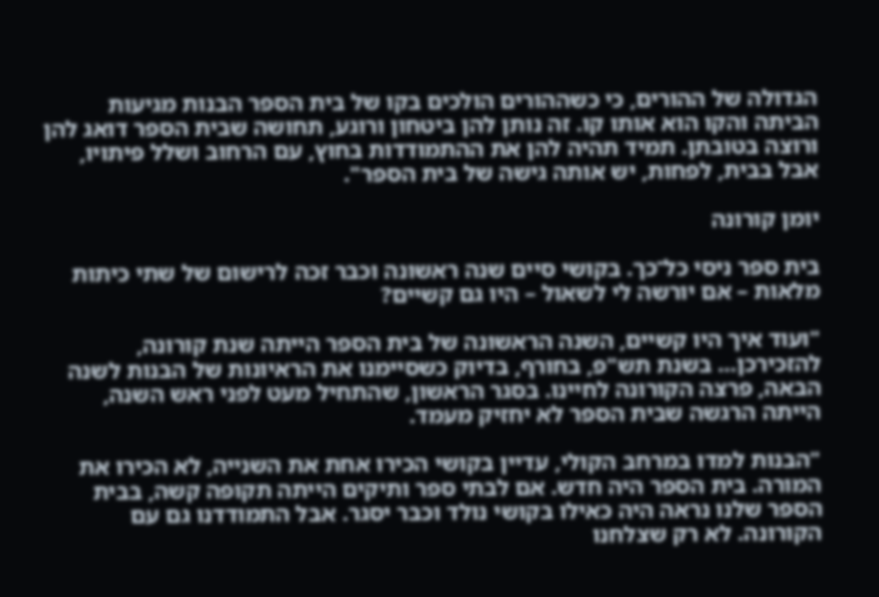הגדולה של ההורים, כי כשההורים הולכים בקו של בית הספר הבנות מגיעות הביתה והקו הוא אותו קו. זה נותן להן ביטחון ורוגע, תחושה שבית הספר דואג להן ורוצה בטובתן. תמיד תהיה להן את ההתמודדות בחוץ, עם הרחוב ושלל פיתויו, אבל בבית, לפחות, יש אותה גישה של בית הספר".

יומן קורונה

בית ספר ניסי כל־כך. בקושי סיים שנה ראשונה וכבר זכה לרישום של שתי כיתות מלאות – אם יורשה לי לשאול – היו גם קשיים?

"ועוד איך היו קשיים, השנה הראשונה של בית הספר הייתה שנת קורונה, להזכירכן… בשנת תש"פ, בחורף, בדיוק כשסיימנו את הראיונות של הבנות לשנה הבאה, פרצה הקורונה לחיינו. בסגר הראשון, שהתחיל מעט לפני ראש השנה, הייתה הרגשה שבית הספר לא יחזיק מעמד.

"הבנות למדו במרחב הקולי, עדיין בקושי הכירו אחת את השנייה, לא הכירו את המורה. בית הספר היה חדש. אם לבתי ספר ותיקים הייתה תקופה קשה, בבית הספר שלנו נראה היה כאילו בקושי נולד וכבר יסגר. אבל התמודדנו גם עם הקורונה. לא רק שצלחנו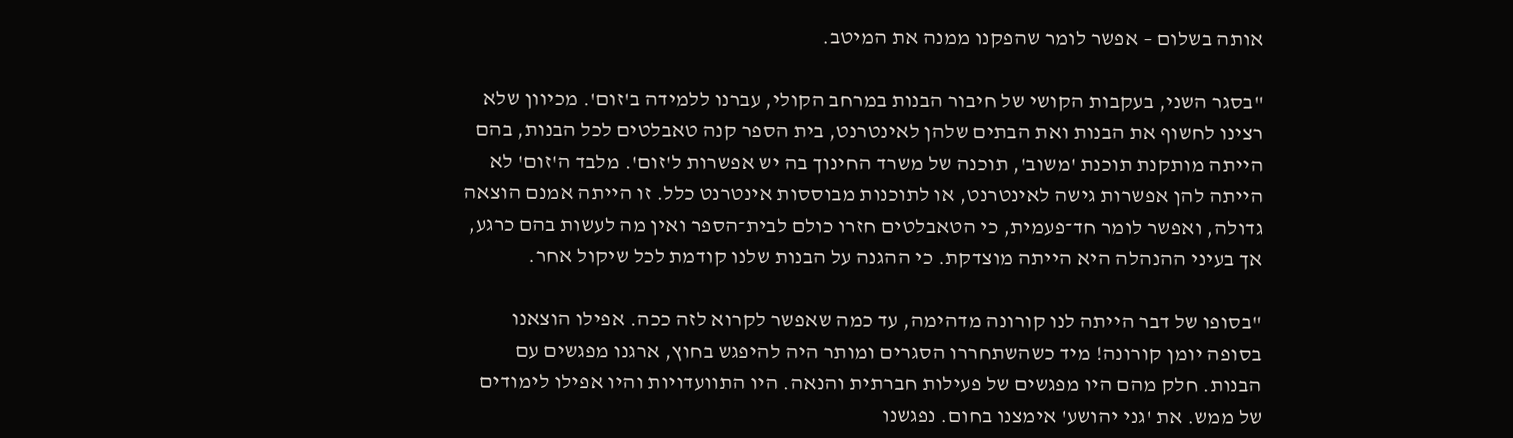אותה בשלום – אפשר לומר שהפקנו ממנה את המיטב.

"בסגר השני, בעקבות הקושי של חיבור הבנות במרחב הקולי, עברנו ללמידה ב'זום'. מכיוון שלא רצינו לחשוף את הבנות ואת הבתים שלהן לאינטרנט, בית הספר קנה טאבלטים לכל הבנות, בהם הייתה מותקנת תוכנת 'משוב', תוכנה של משרד החינוך בה יש אפשרות ל'זום'. מלבד ה'זום' לא הייתה להן אפשרות גישה לאינטרנט, או לתוכנות מבוססות אינטרנט כלל. זו הייתה אמנם הוצאה גדולה, ואפשר לומר חד־פעמית, כי הטאבלטים חזרו כולם לבית־הספר ואין מה לעשות בהם כרגע, אך בעיני ההנהלה היא הייתה מוצדקת. כי ההגנה על הבנות שלנו קודמת לכל שיקול אחר.

"בסופו של דבר הייתה לנו קורונה מדהימה, עד כמה שאפשר לקרוא לזה ככה. אפילו הוצאנו בסופה יומן קורונה! מיד כשהשתחררו הסגרים ומותר היה להיפגש בחוץ, ארגנו מפגשים עם הבנות. חלק מהם היו מפגשים של פעילות חברתית והנאה. היו התוועדויות והיו אפילו לימודים של ממש. את 'גני יהושע' אימצנו בחום. נפגשנו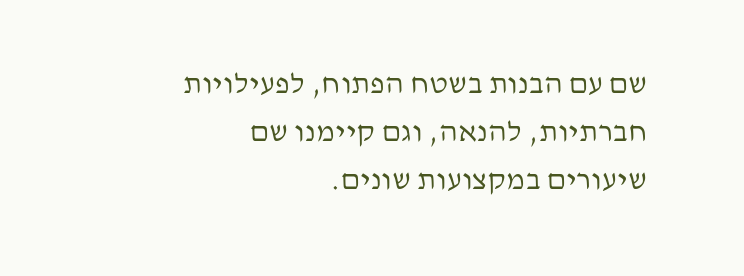שם עם הבנות בשטח הפתוח, לפעילויות חברתיות, להנאה, וגם קיימנו שם שיעורים במקצועות שונים.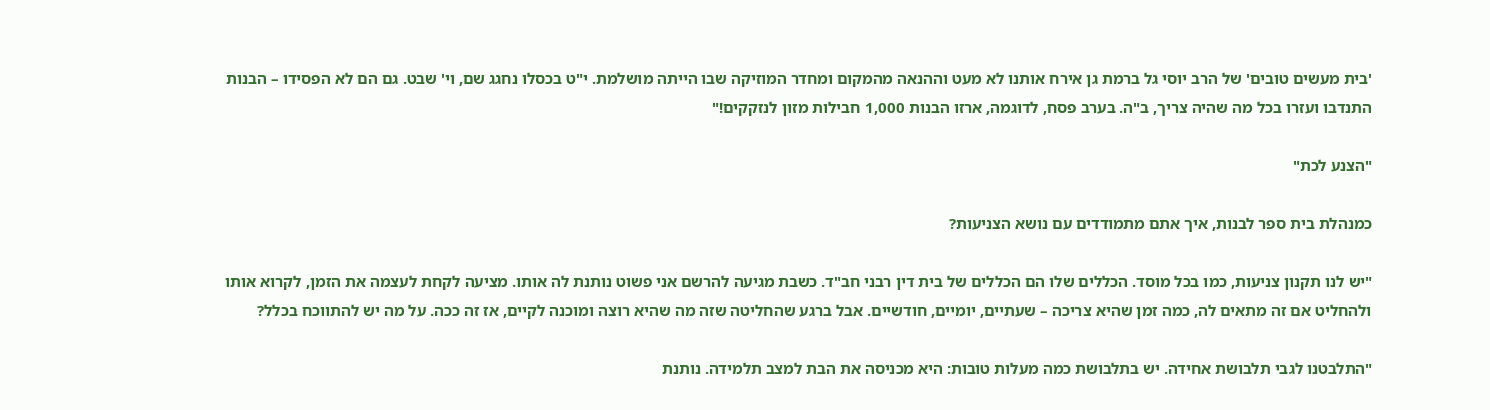'בית מעשים טובים' של הרב יוסי גל ברמת גן אירח אותנו לא מעט וההנאה מהמקום ומחדר המוזיקה שבו הייתה מושלמת. י"ט בכסלו נחגג שם, וי' שבט. גם הם לא הפסידו – הבנות התנדבו ועזרו בכל מה שהיה צריך, ב"ה. בערב פסח, לדוגמה, ארזו הבנות 1,000 חבילות מזון לנזקקים!"

"הצנע לכת"

כמנהלת בית ספר לבנות, איך אתם מתמודדים עם נושא הצניעות?

"יש לנו תקנון צניעות, כמו בכל מוסד. הכללים שלו הם הכללים של בית דין רבני חב"ד. כשבת מגיעה להרשם אני פשוט נותנת לה אותו. מציעה לקחת לעצמה את הזמן, לקרוא אותו ולהחליט אם זה מתאים לה, כמה זמן שהיא צריכה – שעתיים, יומיים, חודשיים. אבל ברגע שהחליטה שזה מה שהיא רוצה ומוכנה לקיים, אז זה ככה. על מה יש להתווכח בכלל?

"התלבטנו לגבי תלבושת אחידה. יש בתלבושת כמה מעלות טובות: היא מכניסה את הבת למצב תלמידה. נותנת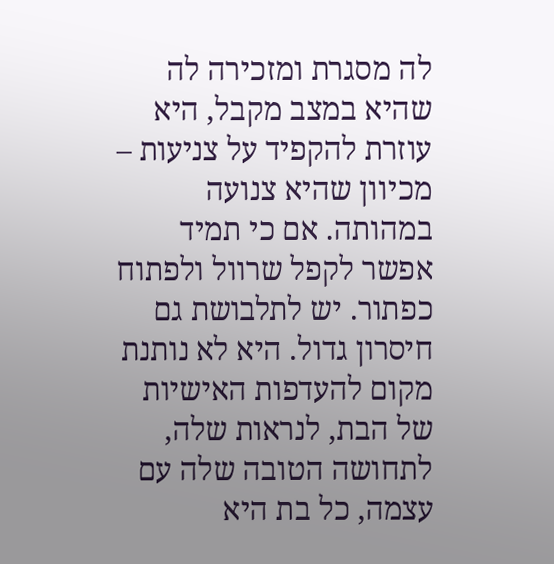לה מסגרת ומזכירה לה שהיא במצב מקבל, היא עוזרת להקפיד על צניעות – מכיוון שהיא צנועה במהותה. אם כי תמיד אפשר לקפל שרוול ולפתוח כפתור. יש לתלבושת גם חיסרון גדול. היא לא נותנת מקום להעדפות האישיות של הבת, לנראות שלה, לתחושה הטובה שלה עם עצמה, כל בת היא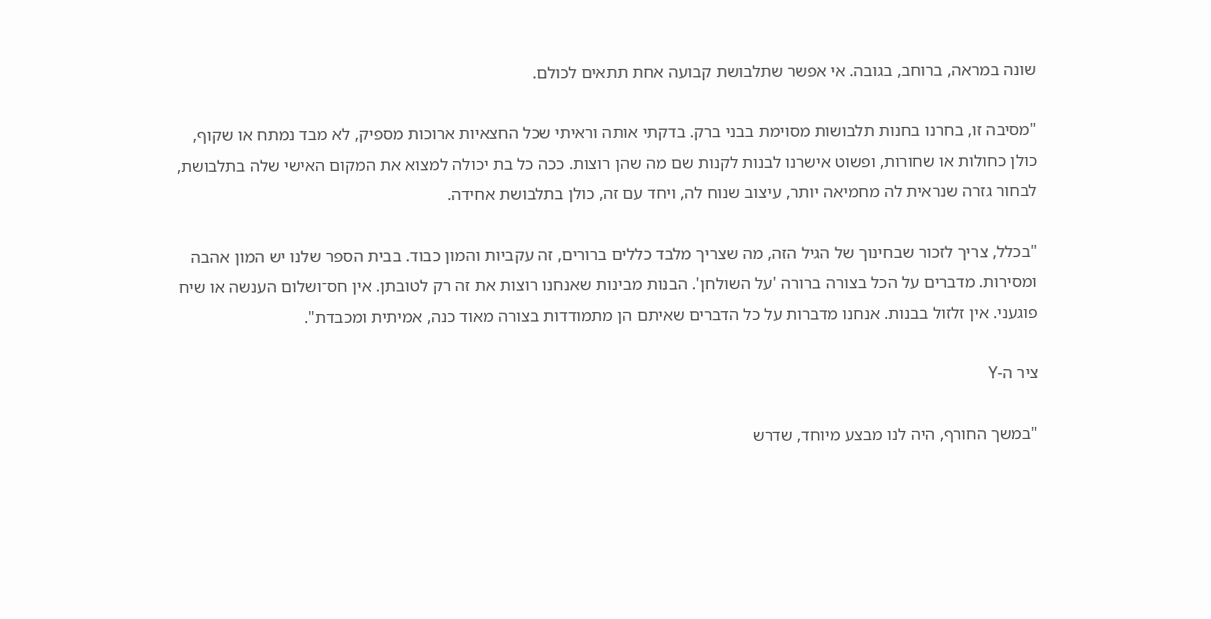שונה במראה, ברוחב, בגובה. אי אפשר שתלבושת קבועה אחת תתאים לכולם.

"מסיבה זו, בחרנו בחנות תלבושות מסוימת בבני ברק. בדקתי אותה וראיתי שכל החצאיות ארוכות מספיק, לא מבד נמתח או שקוף, כולן כחולות או שחורות, ופשוט אישרנו לבנות לקנות שם מה שהן רוצות. ככה כל בת יכולה למצוא את המקום האישי שלה בתלבושת, לבחור גזרה שנראית לה מחמיאה יותר, עיצוב שנוח לה, ויחד עם זה, כולן בתלבושת אחידה.

"בכלל, צריך לזכור שבחינוך של הגיל הזה, מה שצריך מלבד כללים ברורים, זה עקביות והמון כבוד. בבית הספר שלנו יש המון אהבה ומסירות. מדברים על הכל בצורה ברורה 'על השולחן'. הבנות מבינות שאנחנו רוצות את זה רק לטובתן. אין חס־ושלום הענשה או שיח פוגעני. אין זלזול בבנות. אנחנו מדברות על כל הדברים שאיתם הן מתמודדות בצורה מאוד כנה, אמיתית ומכבדת".

ציר ה-Y

"במשך החורף, היה לנו מבצע מיוחד, שדרש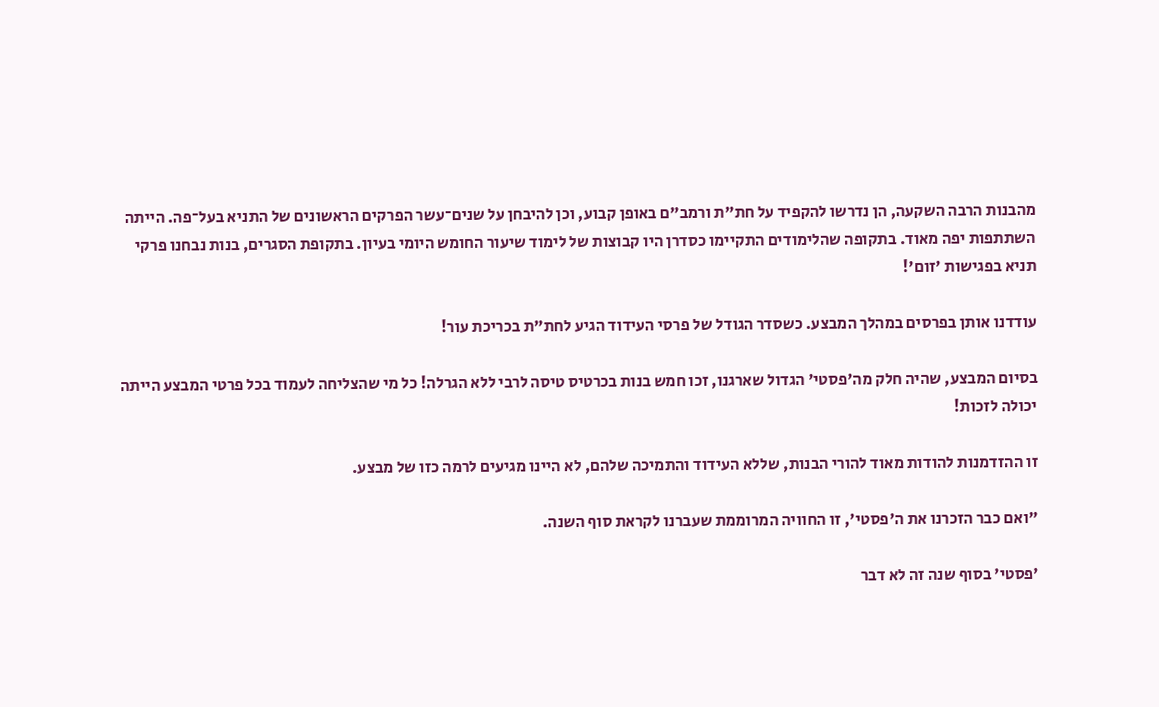מהבנות הרבה השקעה, הן נדרשו להקפיד על חת"ת ורמב"ם באופן קבוע, וכן להיבחן על שנים־עשר הפרקים הראשונים של התניא בעל־פה. הייתה השתתפות יפה מאוד. בתקופה שהלימודים התקיימו כסדרן היו קבוצות של לימוד שיעור החומש היומי בעיון. בתקופת הסגרים, בנות נבחנו פרקי תניא בפגישות 'זום'!

עודדנו אותן בפרסים במהלך המבצע. כשסדר הגודל של פרסי העידוד הגיע לחת"ת בכריכת עור!

בסיום המבצע, שהיה חלק מה'פסטי' הגדול שארגנו, זכו חמש בנות בכרטיס טיסה לרבי ללא הגרלה! כל מי שהצליחה לעמוד בכל פרטי המבצע הייתה יכולה לזכות!

זו ההזדמנות להודות מאוד להורי הבנות, שללא העידוד והתמיכה שלהם, לא היינו מגיעים לרמה כזו של מבצע.

"ואם כבר הזכרנו את ה'פסטי', זו החוויה המרוממת שעברנו לקראת סוף השנה.

'פסטי' בסוף שנה זה לא דבר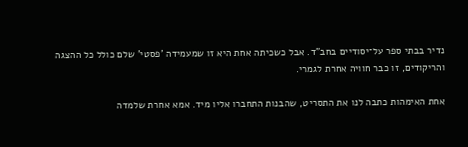נדיר בבתי ספר על־יסודיים בחב"ד. אבל כשכיתה אחת היא זו שמעמידה 'פסטי' שלם כולל כל ההצגה והריקודים, זו כבר חוויה אחרת לגמרי.

אחת האימהות כתבה לנו את התסריט, שהבנות התחברו אליו מיד. אמא אחרת שלמדה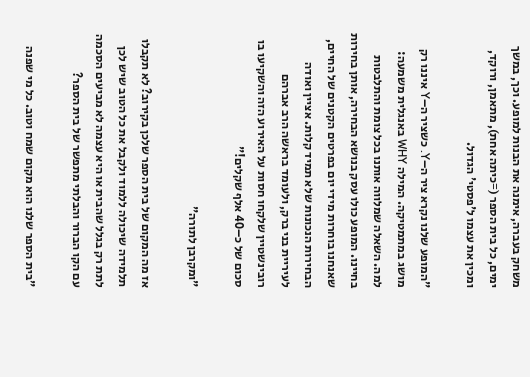משחק בעברה, אימנה את הבנות למופע. וכך, במשך ימים, כל בית הספר (=כיתה אחת), מתאמן, ורוקד, ומכין את עצמו ל'פסטי' הגדול.

"המופע שלנו נקרא ציר ה–Y. כשציר ה–Y איננו רק מושג במתמטיקה. המילה WHY באנגלית משמעה: למה. השאלה שמלווה אותנו בכל צומת והתלבטות בחיינו. המופע כולו עסק בנושא הבחירה, אותן בחירות שאנחנו בוחרות מידי יום בפרטים הקטנים של החיים, הבחירות הנכונות שלא תמיד קלות. אציין ואודה לעיריית בני ברק, ולעומד בראשה הרב אברהם רובינשטיין שלקחו חסות על האירוע הזה והשקיעו בו סכום של כ–40 אלף שקלים!"

"ומקרבן לתורה"

אז מה המקום של בית הספר שלכן בקירוב? לא תקבלו תלמידה שיכולה ללמוד ולקבל את כל הטוב שיש לכן לתת רק בגלל שהבית או היא עצמה לא מביעים הסכמה עם הקו הברור והבלתי מתפשר של בית הספר?

"בית הספר שלנו הוא מקום שמח וטוב. כל מי שפנה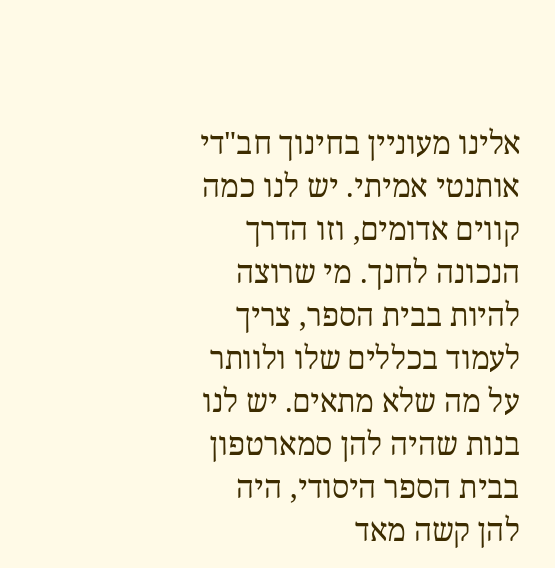אלינו מעוניין בחינוך חב"די אותנטי אמיתי. יש לנו כמה קווים אדומים, וזו הדרך הנכונה לחנך. מי שרוצה להיות בבית הספר, צריך לעמוד בכללים שלו ולוותר על מה שלא מתאים. יש לנו בנות שהיה להן סמארטפון בבית הספר היסודי, היה להן קשה מאד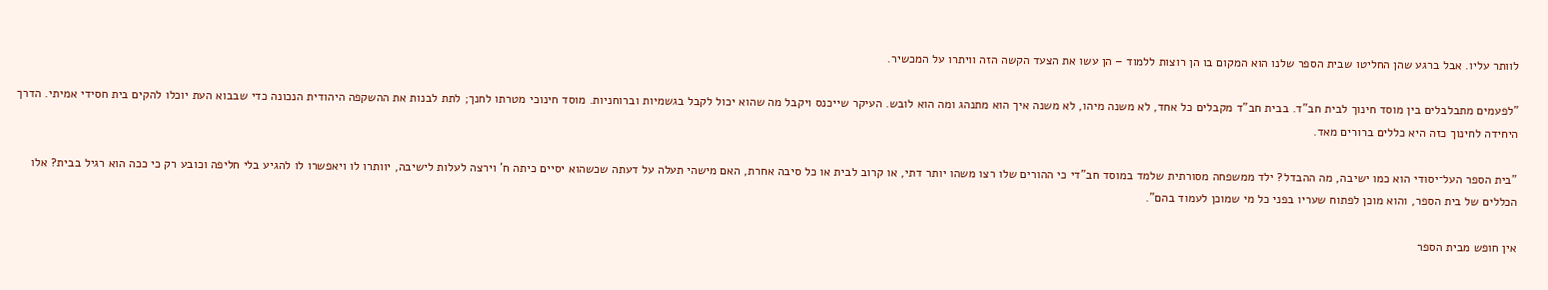לוותר עליו. אבל ברגע שהן החליטו שבית הספר שלנו הוא המקום בו הן רוצות ללמוד – הן עשו את הצעד הקשה הזה וויתרו על המכשיר.

"לפעמים מתבלבלים בין מוסד חינוך לבית חב"ד. בבית חב"ד מקבלים כל אחד, לא משנה מיהו, לא משנה איך הוא מתנהג ומה הוא לובש. העיקר שייכנס ויקבל מה שהוא יכול לקבל בגשמיות וברוחניות. מוסד חינוכי מטרתו לחנך; לתת לבנות את ההשקפה היהודית הנכונה כדי שבבוא העת יוכלו להקים בית חסידי אמיתי. הדרך היחידה לחינוך כזה היא כללים ברורים מאד.

"בית הספר העל־יסודי הוא כמו ישיבה, מה ההבדל? ילד ממשפחה מסורתית שלמד במוסד חב"די כי ההורים שלו רצו משהו יותר דתי, או קרוב לבית או כל סיבה אחרת, האם מישהי תעלה על דעתה שכשהוא יסיים כיתה ח' וירצה לעלות לישיבה, יוותרו לו ויאפשרו לו להגיע בלי חליפה וכובע רק כי ככה הוא רגיל בבית? אלו הכללים של בית הספר, והוא מוכן לפתוח שעריו בפני כל מי שמוכן לעמוד בהם".

אין חופש מבית הספר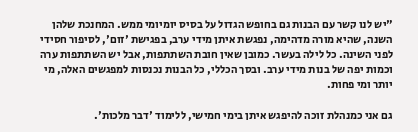"יש לנו קשר עם הבנות גם בחופש הגדול על בסיס יומיומי ממש. המחנכת שלהן השנה, שהיא מורה מדהימה, נפגשת איתן מידי ערב, בפגישת 'זום', לסיפור חסידי לפני השינה. כל לילה בעשר. כמובן שאין חובת השתתפות, אבל יש השתתפות ערה וכמות יפה של בנות מידי ערב. ובסך הכללי, כל הבנות נכנסות למפגשים האלה, מי יותר ומי פחות.

גם אני כמנהלת זוכה להיפגש איתן בימי חמישי, ללימוד 'דבר מלכות'.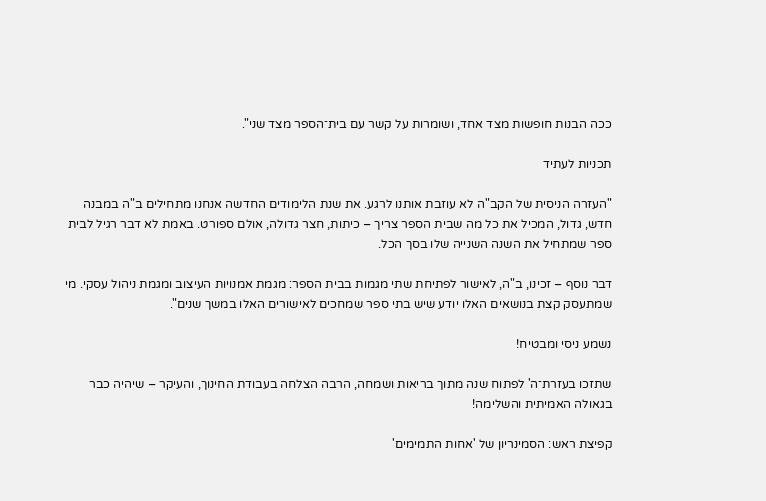ככה הבנות חופשות מצד אחד, ושומרות על קשר עם בית־הספר מצד שני".

תכניות לעתיד

"העזרה הניסית של הקב"ה לא עוזבת אותנו לרגע. את שנת הלימודים החדשה אנחנו מתחילים ב"ה במבנה חדש, גדול, המכיל את כל מה שבית הספר צריך – כיתות, חצר גדולה, אולם ספורט. באמת לא דבר רגיל לבית ספר שמתחיל את השנה השנייה שלו בסך הכל.

דבר נוסף – זכינו, ב"ה, לאישור לפתיחת שתי מגמות בבית הספר: מגמת אמנויות העיצוב ומגמת ניהול עסקי. מי שמתעסק קצת בנושאים האלו יודע שיש בתי ספר שמחכים לאישורים האלו במשך שנים".

נשמע ניסי ומבטיח!

שתזכו בעזרת־ה' לפתוח שנה מתוך בריאות ושמחה, הרבה הצלחה בעבודת החינוך, והעיקר – שיהיה כבר בגאולה האמיתית והשלימה!

קפיצת ראש: הסמינריון של 'אחות התמימים'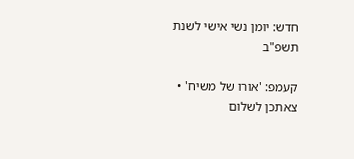חדש: יומן נשי אישי לשנת תשפ"ב

קעמפ: 'אורו של משיח' • צאתכן לשלום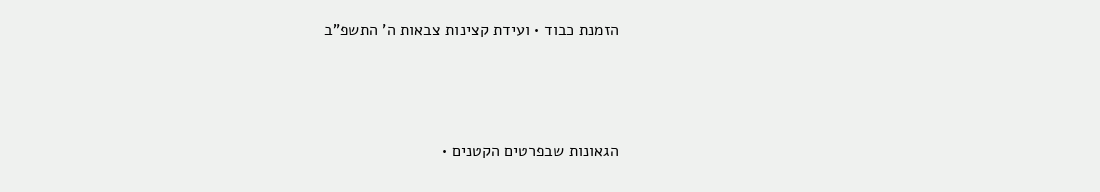הזמנת כבוד • ועידת קצינות צבאות ה' התשפ"ב



הגאונות שבפרטים הקטנים •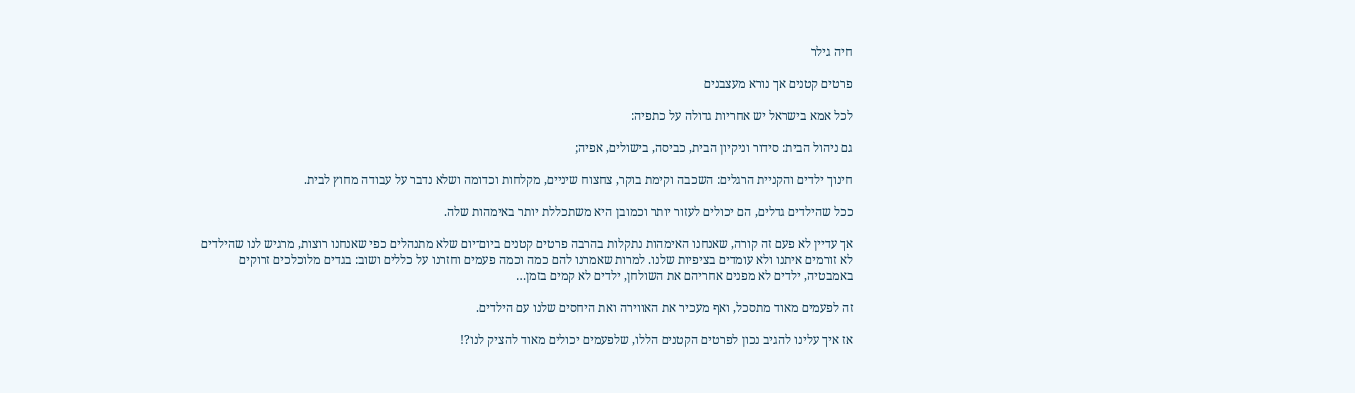חיה גילר

פרטים קטנים אך נורא מעצבנים

לכל אמא בישראל יש אחריות גדולה על כתפיה:

גם ניהול הבית: סידור וניקיון הבית, כביסה, בישולים, אפיה;

חינוך ילדים והקניית הרגלים: השכבה וקימת בוקר, צחצוח שיניים, מקלחות וכדומה ושלא נדבר על עבודה מחוץ לבית.

ככל שהילדים גדלים, הם יכולים לעזור יותר וכמובן היא משתכללת יותר באימהות שלה.

אך עדיין לא פעם זה קורה, שאנחנו האימהות נתקלות בהרבה פרטים קטנים ביום־יום שלא מתנהלים כפי שאנחנו רוצות, מרגיש לנו שהילדים לא זורמים איתנו ולא עומדים בציפיות שלנו. למרות שאמרנו להם כמה וכמה פעמים וחזרנו על כללים ושוב: בגדים מלוכלכים זרוקים באמבטיה, ילדים לא מפנים אחריהם את השולחן, ילדים לא קמים בזמן…

זה לפעמים מאוד מתסכל, ואף מעכיר את האווירה ואת היחסים שלנו עם הילדים.

אז איך עלינו להגיב נכון לפרטים הקטנים הללו, שלפעמים יכולים מאוד להציק לנו?!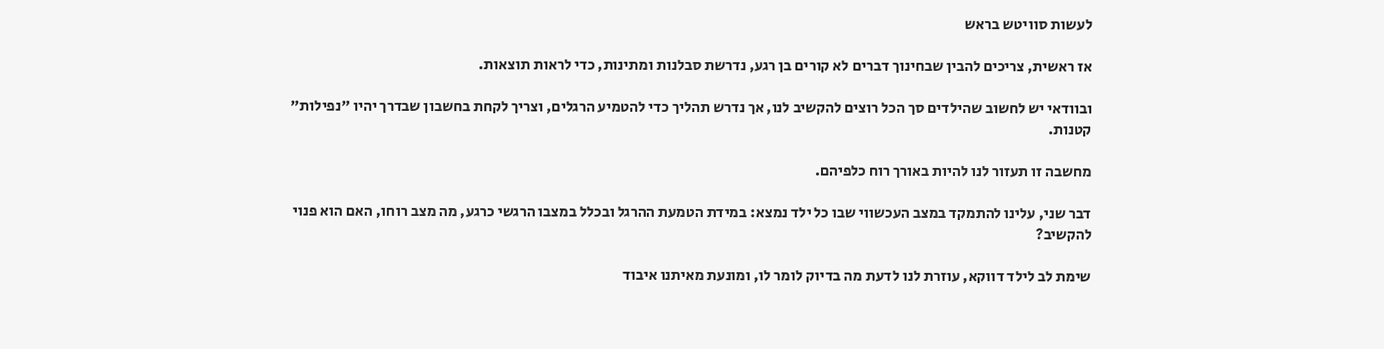לעשות סוויטש בראש

אז ראשית, צריכים להבין שבחינוך דברים לא קורים בן רגע, נדרשת סבלנות ומתינות, כדי לראות תוצאות.

ובוודאי יש לחשוב שהילדים סך הכל רוצים להקשיב לנו, אך נדרש תהליך כדי להטמיע הרגלים, וצריך לקחת בחשבון שבדרך יהיו "נפילות" קטנות.

מחשבה זו תעזור לנו להיות באורך רוח כלפיהם.

דבר שני, עלינו להתמקד במצב העכשווי שבו כל ילד נמצא: במידת הטמעת ההרגל ובכלל במצבו הרגשי כרגע, מה מצב רוחו, האם הוא פנוי להקשיב?

שימת לב לילד דווקא, עוזרת לנו לדעת מה בדיוק לומר לו, ומונעת מאיתנו איבוד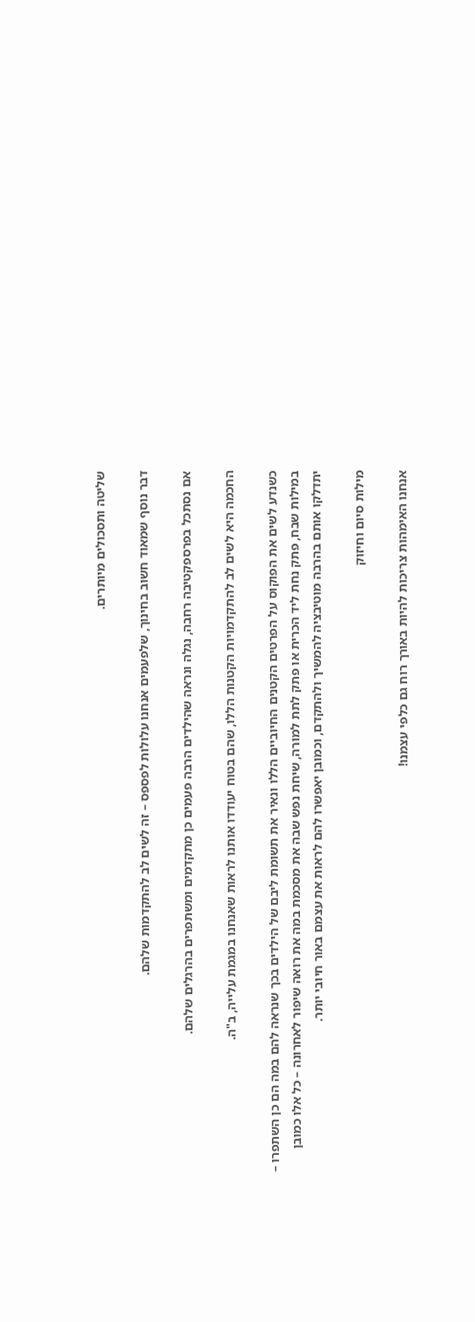שליטה ותסכולים מיותרים.

דבר נוסף שמאוד חשוב בחינוך, שלפעמים אנחנו עלולות לפספס – זה לשים לב להתקדמות שלהם.

אם נסתכל בפרספקטיבה רחבה, נגלה ונראה שהילדים הרבה פעמים כן מתקדמים ומשתפרים בהרגלים שלהם.

החכמה היא לשים לב להתקדמויות הקטנות הללו, שהם בטוח יעודדו אותנו לראות שאנחנו במגמת עלייה, ב"ה.

כשנדע לשים את הפוקוס על הפרטים הקטנים החיוביים הללו ונאיר את תשומת ליבם של הילדים בכך שנראה להם במה הם כן השתפרו – במילות שבח, פתק נחת ליד הכרית או פתק לתת למורה, שיחת נפש שבה את מסכמת במה את רואה שיפור לאחרונה – כל אלו כמובן יתדלקו אותם בהרבה מוטיבציה להמשיך ולהתקדם, וכמובן יאפשרו להם לראות את עצמם באור חיובי יותר.

מילות סיום וחיזוק

אנחנו האימהות צריכות להיות באורך רוח גם כלפי עצמנו!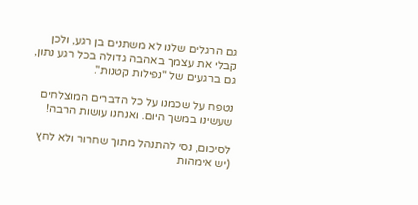גם הרגלים שלנו לא משתנים בן רגע, ולכן קבלי את עצמך באהבה גדולה בכל רגע נתון, גם ברגעים של "נפילות קטנות".

נטפח על שכמנו על כל הדברים המוצלחים שעשינו במשך היום. ואנחנו עושות הרבה!

לסיכום, נסי להתנהל מתוך שחרור ולא לחץ (יש אימהות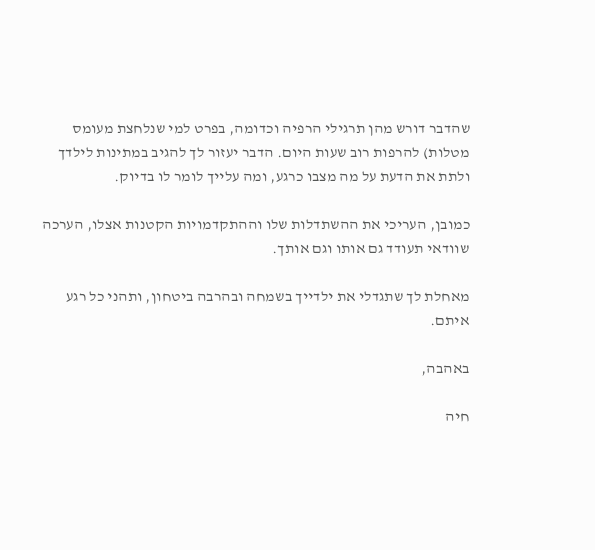שהדבר דורש מהן תרגילי הרפיה וכדומה, בפרט למי שנלחצת מעומס מטלות) להרפות רוב שעות היום. הדבר יעזור לך להגיב במתינות לילדך ולתת את הדעת על מה מצבו כרגע, ומה עלייך לומר לו בדיוק.

כמובן, העריכי את ההשתדלות שלו וההתקדמויות הקטנות אצלו, הערכה שוודאי תעודד גם אותו וגם אותך.

מאחלת לך שתגדלי את ילדייך בשמחה ובהרבה ביטחון, ותהני כל רגע איתם.

באהבה,

חיה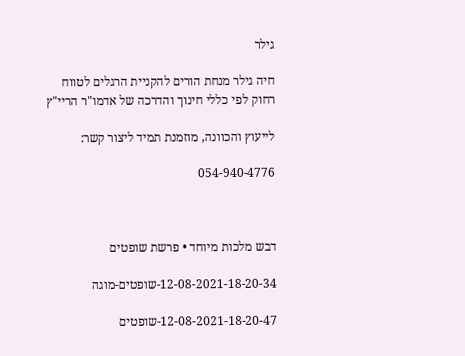גילר

חיה גילר מנחת הורים להקניית הרגלים לטווח רחוק לפי כללי חינוך והדרכה של אדמו"ר הריי"ץ

לייעוץ והכוונה, מוזמנת תמיד ליצור קשר:

054-940-4776



דבש מלכות מיוחד • פרשת שופטים

12-08-2021-18-20-34-שופטים-מוגה

12-08-2021-18-20-47-שופטים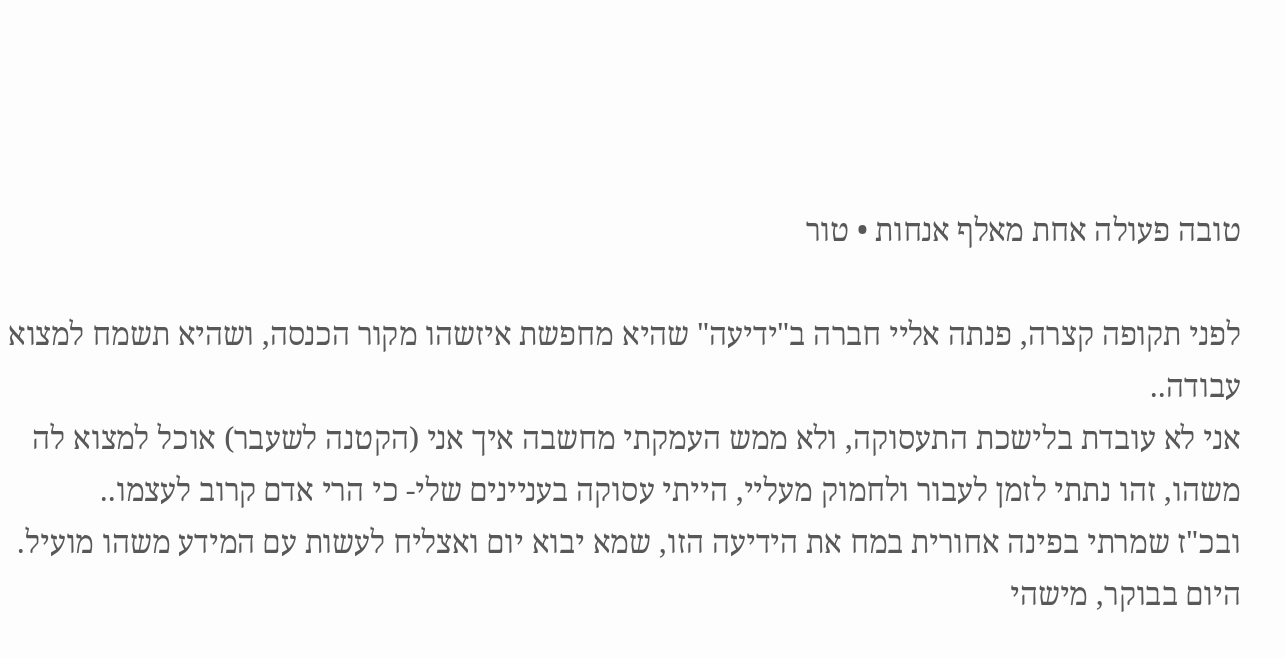טובה פעולה אחת מאלף אנחות • טור

לפני תקופה קצרה, פנתה אליי חברה ב"ידיעה" שהיא מחפשת איזשהו מקור הכנסה, ושהיא תשמח למצוא עבודה..
אני לא עובדת בלישכת התעסוקה, ולא ממש העמקתי מחשבה איך אני (הקטנה לשעבר) אוכל למצוא לה משהו, זהו נתתי לזמן לעבור ולחמוק מעליי, הייתי עסוקה בעניינים שלי- כי הרי אדם קרוב לעצמו..
ובכ"ז שמרתי בפינה אחורית במח את הידיעה הזו, שמא יבוא יום ואצליח לעשות עם המידע משהו מועיל.
היום בבוקר, מישהי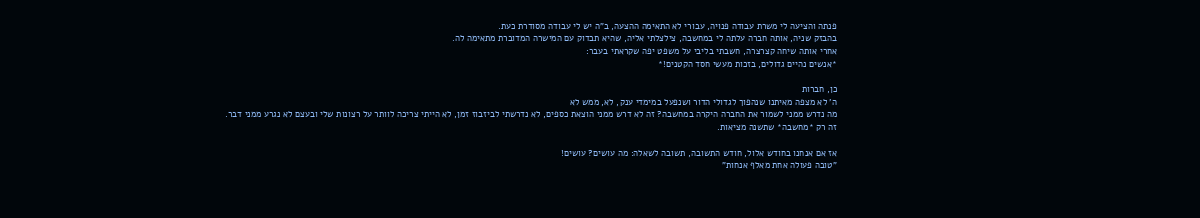פנתה והציעה לי משרת עבודה פנויה, עבורי לא התאימה ההצעה, ב"ה יש לי עבודה מסודרת כעת.
בהבזק שניה, אותה חברה עלתה לי במחשבה, צילצלתי אליה, שהיא תבדוק עם המישרה המדוברת מתאימה לה.
אחרי אותה שיחה קצרצרה, חשבתי בליבי על משפט יפה שקראתי בעבר:
*אנשים נהיים גדולים, בזכות מעשי חסד הקטנים!*

כן, חברות
ה' לא מצפה מאיתנו שנהפוך לגדולי הדור ושנפעל במימדי ענק, לא, ממש לא
מה נדרש ממני לשמור את החברה היקרה במחשבה? זה לא דרש ממני הוצאת כספים, לא נדרשתי לביזבוז זמן, לא הייתי צריכה לוותר על רצונות שלי ובעצם לא נגרע ממני דבר.
זה רק *מחשבה* שתשנה מציאות.

אז אם אנחנו בחודש אלול, חודש התשובה, תשובה לשאלה: מה עושים? עושים!
"טובה פעולה אחת מאלף אנחות"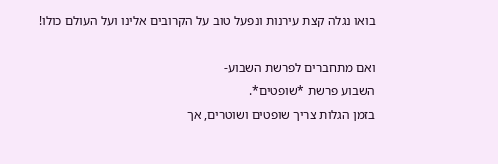בואו נגלה קצת עירנות ונפעל טוב על הקרובים אלינו ועל העולם כולו!

ואם מתחברים לפרשת השבוע-
השבוע פרשת *שופטים*.
בזמן הגלות צריך שופטים ושוטרים, אך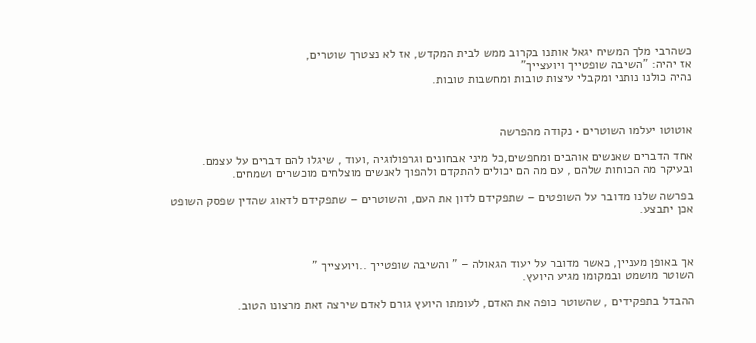כשהרבי מלך המשיח יגאל אותנו בקרוב ממש לבית המקדש, אז לא נצטרך שוטרים,
אז יהיה: "השיבה שופטייך ויועצייך"
נהיה כולנו נותני ומקבלי עיצות טובות ומחשבות טובות.



אוטוטו יעלמו השוטרים • נקודה מהפרשה

אחד הדברים שאנשים אוהבים ומחפשים,כל מיני אבחונים וגרפולוגיה ,ועוד , שיגלו להם דברים על עצמם. ובעיקר מה הכוחות שלהם , עם מה הם יכולים להתקדם ולהפוך לאנשים מוצלחים מוכשרים ושמחים.

בפרשה שלנו מדובר על השופטים – שתפקידם לדון את העם, והשוטרים – שתפקידם לדאוג שהדין שפסק השופט אכן יתבצע.



אך באופן מעניין, כאשר מדובר על יעוד הגאולה – " והשיבה שופטייך ..ויועצייך "
השוטר מושמט ובמקומו מגיע היועץ.

ההבדל בתפקידים , שהשוטר כופה את האדם, לעומתו היועץ גורם לאדם שירצה זאת מרצונו הטוב.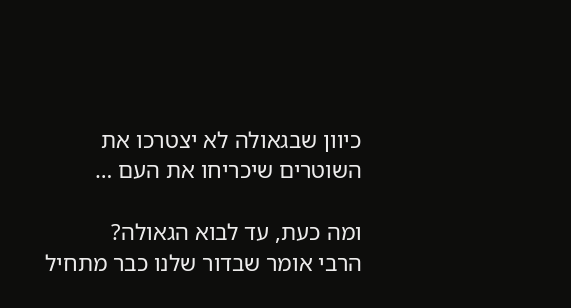כיוון שבגאולה לא יצטרכו את השוטרים שיכריחו את העם …

ומה כעת, עד לבוא הגאולה?
הרבי אומר שבדור שלנו כבר מתחיל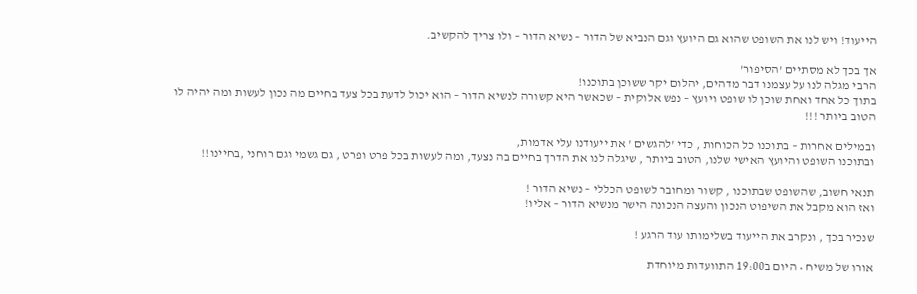הייעוד! ויש לנו את השופט שהוא גם היועץ וגם הנביא של הדור – נשיא הדור – ולו צריך להקשיב.

אך בכך לא מסתיים 'הסיפור'
הרבי מגלה לנו על עצמנו דבר מדהים, יהלום יקר ששוכן בתוכנו!
בתוך כל אחד ואחת שוכן לו שופט ויועץ – נפש אלוקית – שכאשר היא קשורה לנשיא הדור – הוא יכול לדעת בכל צעד בחיים מה נכון לעשות ומה יהיה לו הטוב ביותר !!!

ובמילים אחרות – בתוכנו כל הכוחות , כדי 'להגשים ' את ייעודנו עלי אדמות,
ובתוכנו השופט והיועץ האישי שלנו, הטוב ביותר , שיגלה לנו את הדרך בחיים בה נצעד, ומה לעשות בכל פרט ופרט , גם גשמי וגם רוחני ,בחיינו!!

תנאי חשוב, שהשופט שבתוכנו , קשור ומחובר לשופט הכללי – נשיא הדור !
ואז הוא מקבל את השיפוט הנכון והעצה הנכונה הישר מנשיא הדור – אליו!

שנכיר בכך , ונקרב את הייעוד בשלימותו עוד הרגע !

אורו של משיח • היום ב19:00 התוועדות מיוחדת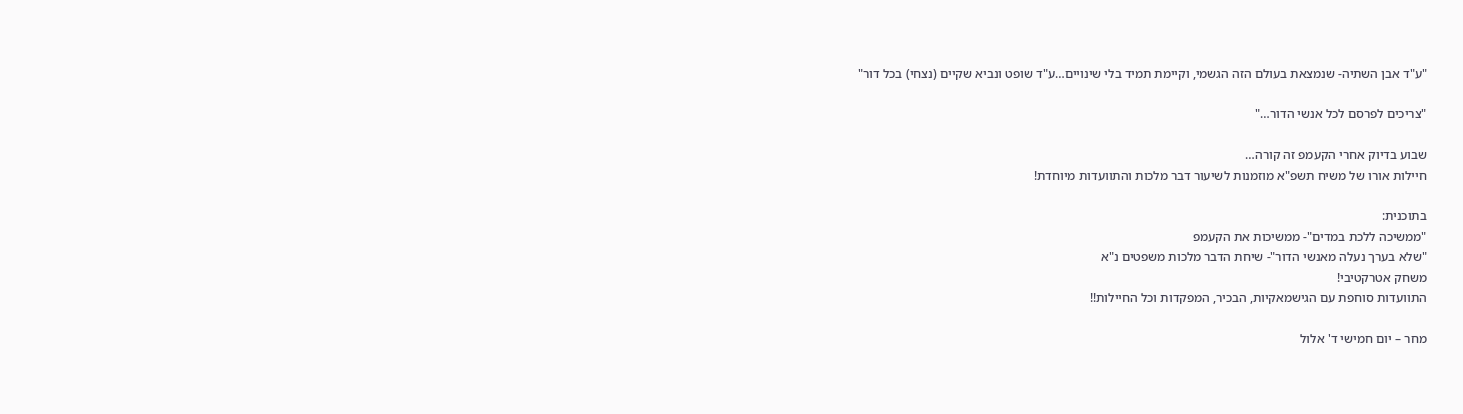"ע"ד אבן השתיה- שנמצאת בעולם הזה הגשמי, וקיימת תמיד בלי שינויים…ע"ד שופט ונביא שקיים (נצחי) בכל דור"

"צריכים לפרסם לכל אנשי הדור…"

שבוע בדיוק אחרי הקעמפ זה קורה…
חיילות אורו של משיח תשפ"א מוזמנות לשיעור דבר מלכות והתוועדות מיוחדת!

בתוכנית:
"ממשיכה ללכת במדים"- ממשיכות את הקעמפ
"שלא בערך נעלה מאנשי הדור"- שיחת הדבר מלכות משפטים נ"א
משחק אטרקטיבי!
התוועדות סוחפת עם הגישמאקיות, הבכיר, המפקדות וכל החיילות!!

מחר – יום חמישי ד' אלול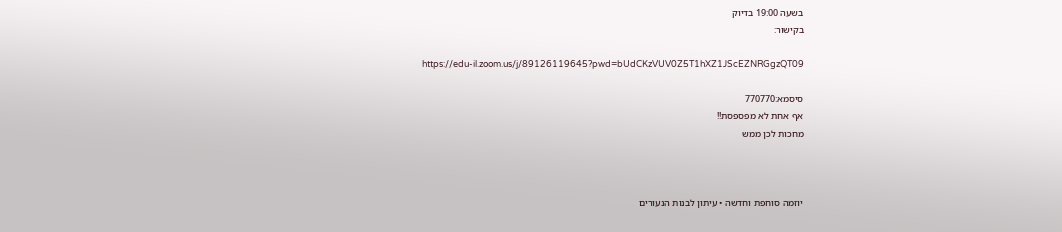בשעה 19:00 בדיוק
בקישור:

https://edu-il.zoom.us/j/89126119645?pwd=bUdCKzVUV0Z5T1hXZ1JScEZNRGgzQT09

סיסמא:770770
אף אחת לא מפספסת!!
מחכות לכן ממש



יוזמה סוחפת וחדשה • עיתון לבנות הנעורים